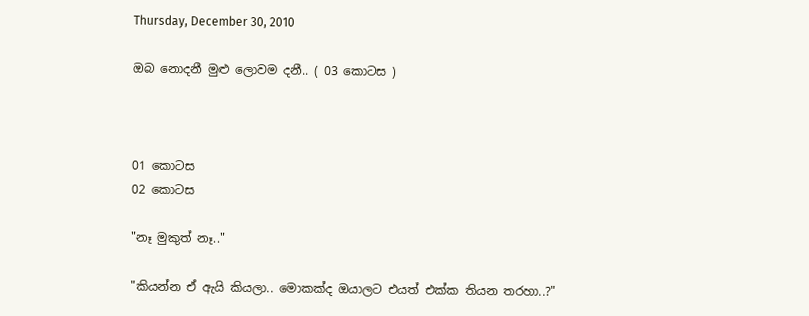Thursday, December 30, 2010

ඔබ නොදනී මුළු ලොවම දනී.. ( 03 කොටස )



01 කොටස
02 කොටස

"නෑ මුකුත් නෑ.."

"කියන්න ඒ ඇයි කියලා.. මොකක්ද ඔයාලට එයත් එක්ක තියන තරහා..?"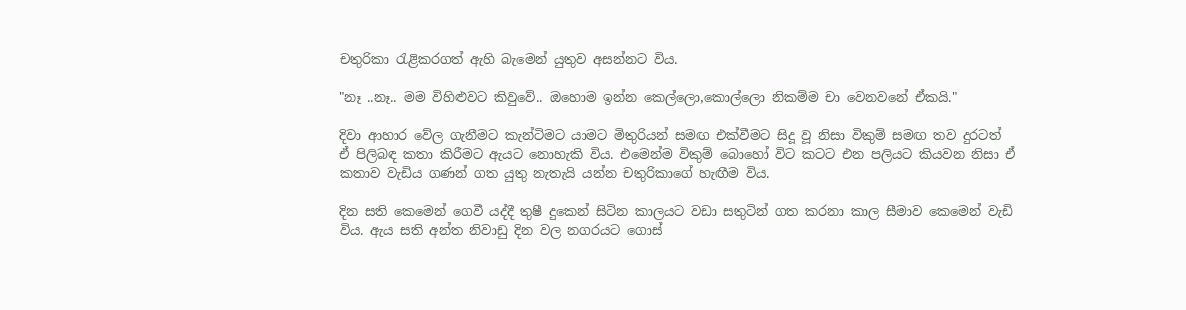චතුරිකා රැළිකරගත් ඇහි බැමෙන් යුතුව අසන්නට විය.

"නෑ ..නෑ.. මම විහිළුවට කිවුවේ.. ඔහොම ඉන්න කෙල්ලො,කොල්ලො නිකම්ම චා වෙනවනේ ඒකයි."

දිවා ආහාර වේල ගැනීමට කැන්ටිමට යාමට මිතුරියන් සමඟ එක්වීමට සිදූ වූ නිසා විකුම් සමඟ තව දුරටත් ඒ පිලිබඳ කතා කිරීමට ඇයට නොහැකි විය. එමෙන්ම විකුම් බොහෝ විට කටට එන පලියට කියවන නිසා ඒ කතාව වැඩිය ගණන් ගත යුතු නැතැයි යන්න චතුරිකාගේ හැඟීම විය.

දින සති කෙමෙන් ගෙවී යද්දී තුෂී දුකෙන් සිටින කාලයට වඩා සතුටින් ගත කරනා කාල සීමාව කෙමෙන් වැඩි විය. ඇය සති අන්ත නිවාඩු දින වල නගරයට ගොස්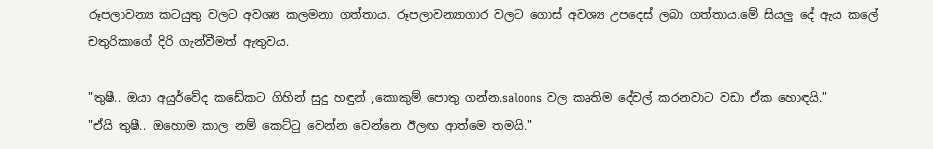රූපලාවන්‍ය කටයුතු වලට අවශ්‍ය කලමනා ගත්තාය. රූපලාවන්‍යාගාර වලට ගොස් අවශ්‍ය උපදෙස් ලබා ගත්තාය.මේ සියලු දේ ඇය කලේ චතුරිකාගේ දිරි ගැන්වීමත් ඇතුවය.

"තුෂී.. ඔයා අයුර්වේද කඩේකට ගිහින් සුදු හඳුන් ,කොකුම් පොතු ගන්න.saloons වල කෘතිම දේවල් කරනවාට වඩා ඒක හොඳයි."
"ඒයි තුෂී.. ඔහොම කාල නම් කෙට්ටු වෙන්න වෙන්නෙ ඊලඟ ආත්මෙ තමයි."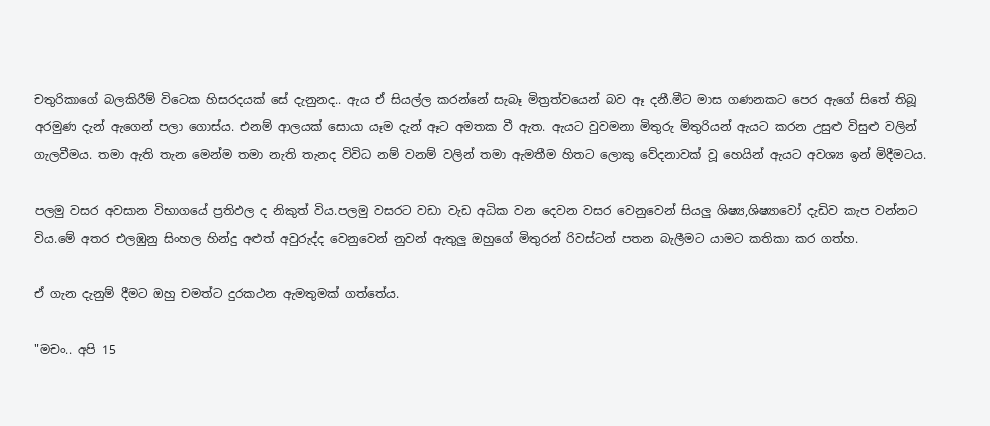චතුරිකාගේ බලකිරීම් විටෙක හිසරදයක් සේ දැනුනද.. ඇය ඒ සියල්ල කරන්නේ සැබෑ මිත්‍රත්වයෙන් බව ඈ දනී.මීට මාස ගණනකට පෙර ඇගේ සිතේ තිබූ අරමුණ දැන් ඇගෙන් පලා ගොස්ය. එනම් ආලයක් සොයා යෑම දැන් ඈට අමතක වී ඇත. ඇයට වුවමනා මිතුරු මිතුරියන් ඇයට කරන උසුළු විසුළු වලින් ගැලවීමය. තමා ඇති තැන මෙන්ම තමා නැති තැනද විවිධ නම් වනම් වලින් තමා ඇමතීම හිතට ලොකු වේදනාවක් වූ හෙයින් ඇයට අවශ්‍ය ඉන් මිදීමටය.

පලමු වසර අවසාන විභාගයේ ප්‍රතිඵල ද නිකුත් විය.පලමු වසරට වඩා වැඩ අධික වන දෙවන වසර වෙනුවෙන් සියලු ශිෂ්‍ය,ශිෂ්‍යාවෝ දැඩිව කැප වන්නට විය.මේ අතර එලඹුනු සිංහල හින්දු අළුත් අවුරුද්ද වෙනුවෙන් නුවන් ඇතුලු ඔහුගේ මිතුරන් රිවස්ටන් පතන බැලීමට යාමට කතිකා කර ගත්හ.

ඒ ගැන දැනුම් දීමට ඔහු චමත්ට දුරකථන ඇමතුමක් ගත්තේය.

"මචං.. අපි 15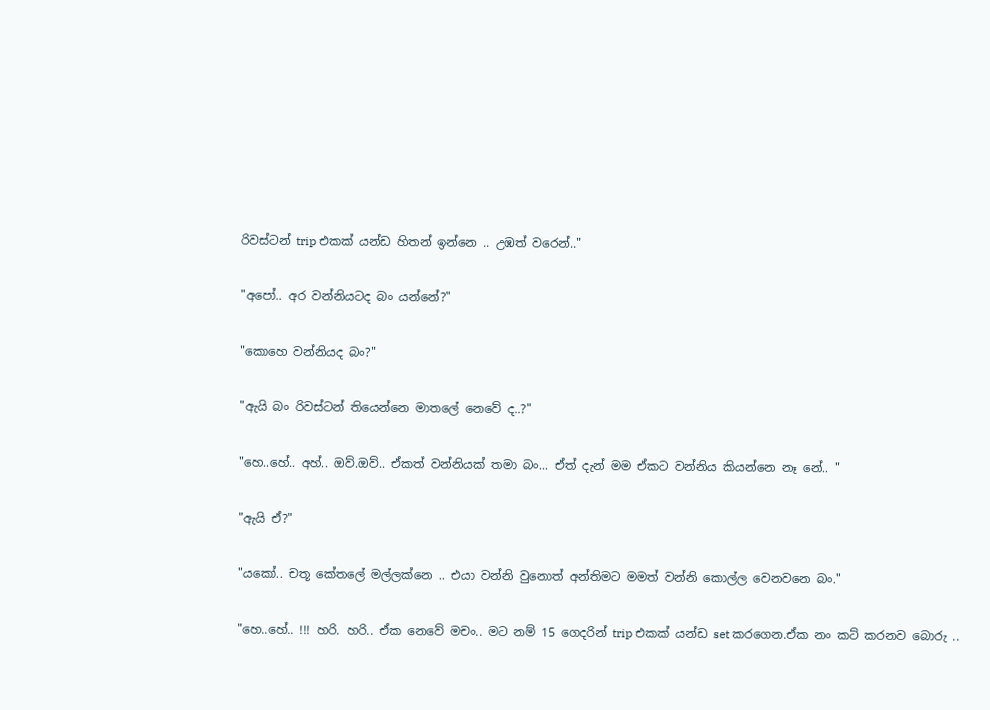රිවස්ටන් trip එකක් යන්ඩ හිතන් ඉන්නෙ .. උඹත් වරෙන්.."

"අපෝ.. අර වන්නියටද බං යන්නේ?"

"කොහෙ වන්නියද බං?"

"ඇයි බං රිවස්ටන් තියෙන්නෙ මාතලේ නෙවේ ද..?"

"හෙ..හේ.. අහ්.. ඔව්.ඔව්.. ඒකත් වන්නියක් තමා බං... ඒත් දැන් මම ඒකට වන්නිය කියන්නෙ නෑ නේ.. "

"ඇයි ඒ?"

"යකෝ.. චතූ කේතලේ මල්ලක්නෙ .. එයා වන්නි වුනොත් අන්තිමට මමත් වන්නි කොල්ල වෙනවනෙ බං."

"හෙ..හේ.. !!! හරි. හරි.. ඒක නෙවේ මචං.. මට නම් 15 ගෙදරින් trip එකක් යන්ඩ set කරගෙන.ඒක නං කට් කරනව බොරු ..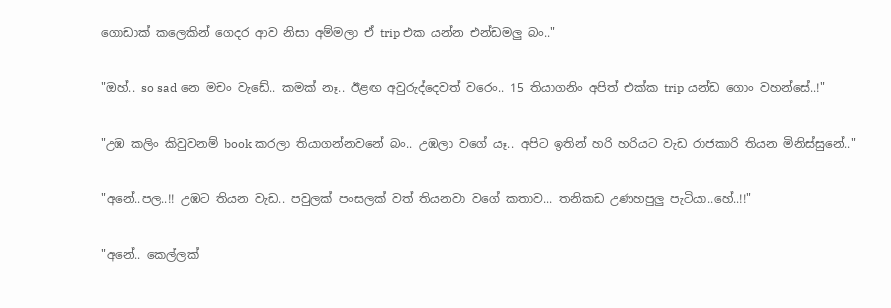ගොඩාක් කලෙකින් ගෙදර ආව නිසා අම්මලා ඒ trip එක යන්න එන්ඩමලු බං.."

"ඔහ්.. so sad නෙ මචං වැඩේ.. කමක් නෑ.. ඊළඟ අවුරුද්දෙවත් වරෙං.. 15 තියාගනිං අපිත් එක්ක trip යන්ඩ ගොං වහන්සේ..!"

"උඹ කලිං කිවුවනම් book කරලා තියාගන්නවනේ බං.. උඹලා වගේ යෑ.. අපිට ඉතින් හරි හරියට වැඩ රාජකාරි තියන මිනිස්සුනේ.."

"අනේ..පල..!! උඹට තියන වැඩ.. පවුලක් පංසලක් වත් තියනවා වගේ කතාව... තනිකඩ උණහපුලු පැටියා..හේ..!!"

"අනේ.. කෙල්ලක්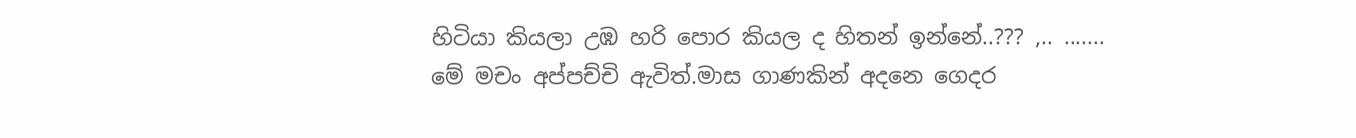හිටියා කියලා උඹ හරි පොර කියල ද හිතන් ඉන්නේ..??? ,.. .......
මේ මචං අප්පච්චි ඇවිත්.මාස ගාණකින් අදනෙ ගෙදර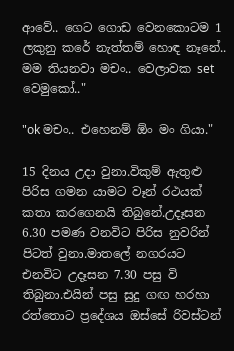ආවේ.. ගෙට ගොඩ වෙනකොටම 1 ලකුනු කරේ නැත්තම් හොඳ නෑනේ.. මම තියනවා මචං.. වෙලාවක set වෙමුකෝ.."

"ok මචං.. එහෙනම් ඕං මං ගියා."

15 දිනය උදා වුනා.විකුම් ඇතුළු පිරිස ගමන යාමට වෑන් රථයක් කතා කරගෙනයි තිබුනේ.උදෑසන 6.30 පමණ වනවිට පිරිස නුවරින් පිටත් වුනා.මාතලේ නගරයට එනවිට උදෑසන 7.30 පසු වි තිබුනා.එයින් පසු සුදු ගඟ හරහා රත්තොට ප්‍රදේශය ඔස්සේ රිවස්ටන්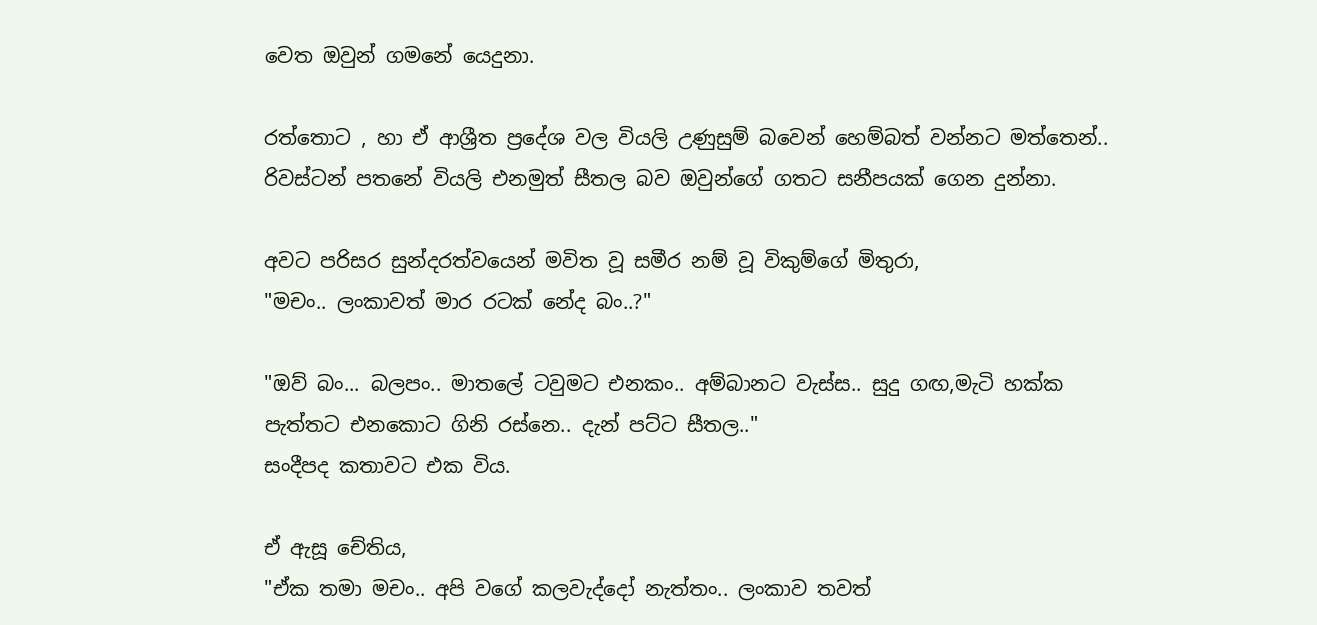වෙත ඔවුන් ගමනේ යෙදුනා.

රත්තොට , හා ඒ ආශ්‍රීත ප්‍රදේශ වල වියලි උණුසුම් බවෙන් හෙම්බත් වන්නට මත්තෙන්.. රිවස්ටන් පතනේ වියලි එනමුත් සීතල බව ඔවුන්ගේ ගතට සනීපයක් ගෙන දුන්නා.

අවට පරිසර සුන්දරත්වයෙන් මවිත වූ සමීර නම් වූ විකුම්ගේ මිතුරා,
"මචං.. ලංකාවත් මාර රටක් නේද බං..?"

"ඔව් බං... බලපං.. මාතලේ ටවුමට එනකං.. අම්බානට වැස්ස.. සුදු ගඟ,මැටි හක්ක පැත්තට එනකොට ගිනි රස්නෙ.. දැන් පට්ට සීතල.."
සංදීපද කතාවට එක විය.

ඒ ඇසූ චේතිය,
"ඒක තමා මචං.. අපි වගේ කලවැද්දෝ නැත්තං.. ලංකාව තවත්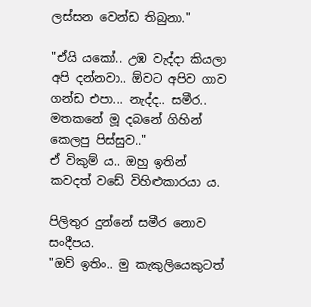ලස්සන වෙන්ඩ තිබුනා."

"ඒයි යකෝ.. උඹ වැද්දා කියලා අපි දන්නවා.. ඕවට අපිව ගාව ගන්ඩ එපා... නැද්ද.. සමීර.. මතකනේ මූ දබනේ ගිහින් කෙලපු පිස්සුව.."
ඒ විකුම් ය.. ඔහු ඉතින් කවදත් වඩේ විහිළුකාරයා ය.

පිලිතුර දුන්නේ සමීර නොව සංදීපය.
"ඔව් ඉතිං.. මු කැකුලියෙකුටත්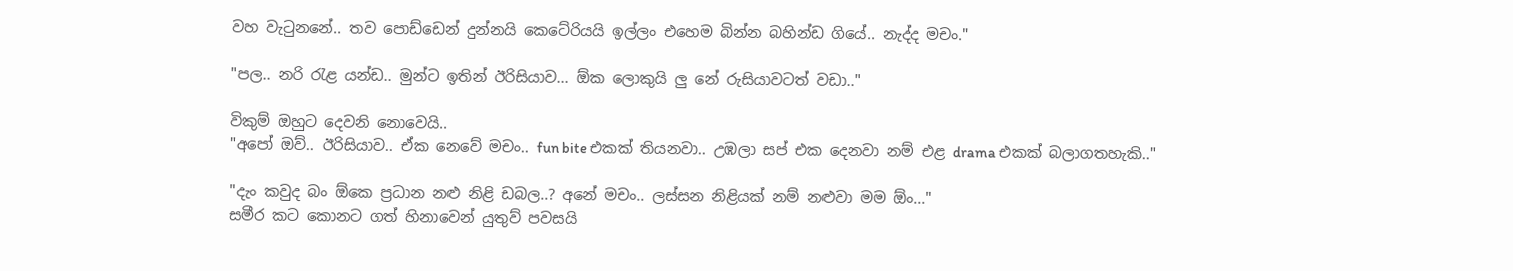වහ වැටුනනේ.. තව පොඩ්ඩෙන් දුන්නයි කෙටේරියයි ඉල්ලං එහෙම බින්න බහින්ඩ ගියේ.. නැද්ද මචං."

"පල.. නරි රැළ යන්ඩ.. මුන්ට ඉතින් ඊරිසියාව... ඕක ලොකුයි ලු නේ රුසියාවටත් වඩා.."

විකුම් ඔහුට දෙවනි නොවෙයි..
"අපෝ ඔව්.. ඊරිසියාව.. ඒක නෙවේ මචං.. fun bite එකක් තියනවා.. උඹලා සප් එක දෙනවා නම් එළ drama එකක් බලාගතහැකි.."

"දැං කවුද බං ඕකෙ ප්‍රධාන නළු නිළි ඩබල..? අනේ මචං.. ලස්සන නිළියක් නම් නළුවා මම ඕං..."
සමීර කට කොනට ගත් හිනාවෙන් යුතුව් පවසයි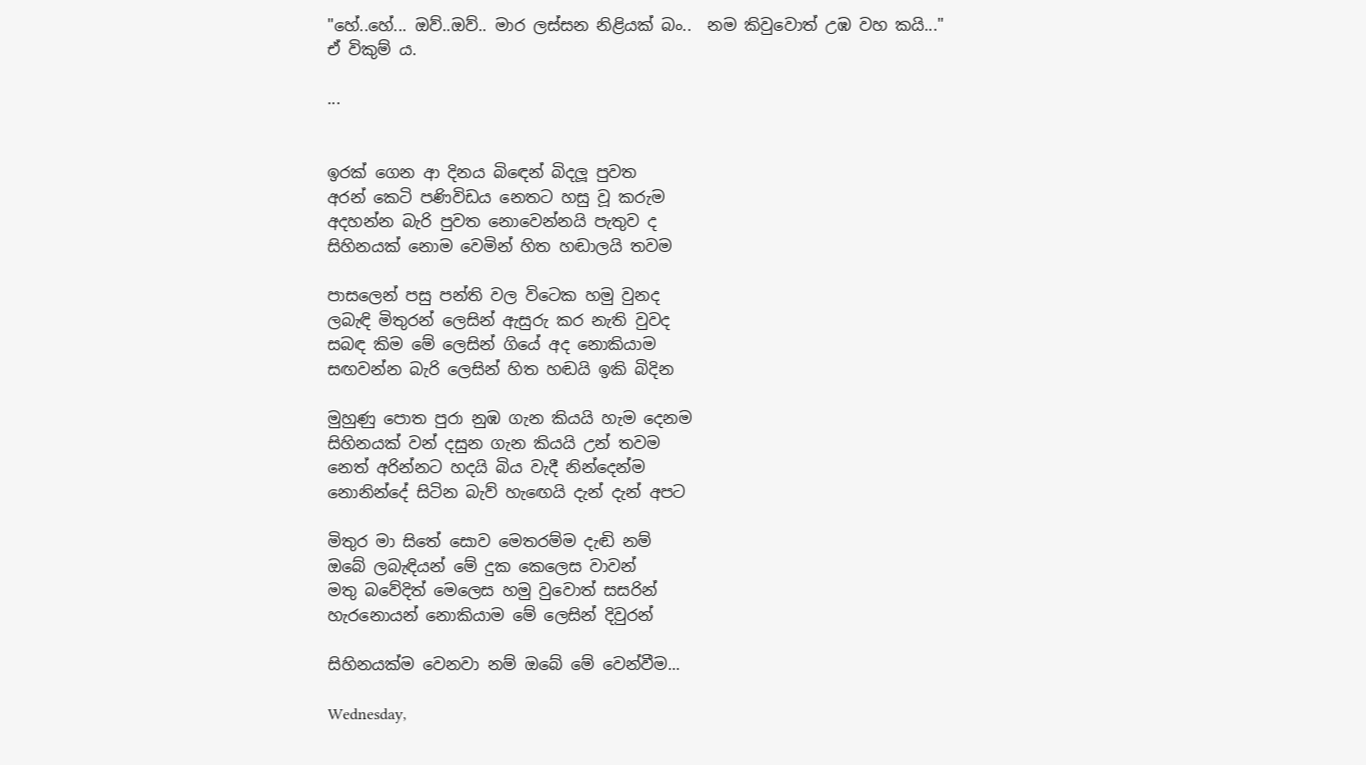"හේ..හේ... ඔව්..ඔව්.. මාර ලස්සන නිළියක් බං..  නම කිවුවොත් උඹ වහ කයි..."
ඒ විකුම් ය.

...


ඉරක් ගෙන ආ දිනය බිඳෙන් බිදලූ පුවත
අරන් කෙටි පණිවිඩය නෙතට හසු වූ කරුම
අදහන්න බැරි පුවත නොවෙන්නයි පැතුව ද
සිහිනයක් නොම වෙමින් හිත හඬාලයි තවම

පාසලෙන් පසු පන්ති වල විටෙක හමු වුනද
ලබැඳි මිතුරන් ලෙසින් ඇසුරු කර නැති වුවද
සබඳ කිම මේ ලෙසින් ගියේ අද නොකියාම
සඟවන්න බැරි ලෙසින් හිත හඬයි ඉකි බිදින

මුහුණු පොත පුරා නුඹ ගැන කියයි හැම දෙනම
සිහිනයක් වන් දසුන ගැන කියයි උන් තවම
නෙත් අරින්නට හදයි බිය වැදී නින්දෙන්ම
නොනින්දේ සිටින බැව් හැඟෙයි දැන් දැන් අපට

මිතුර මා සිතේ සොව මෙතරම්ම දැඬි නම්
ඔබේ ලබැඳියන් මේ දුක කෙලෙස වාවන්
මතු බවේදිත් මෙලෙස හමු වුවොත් සසරින්
හැරනොයන් නොකියාම මේ ලෙසින් දිවුරන්

සිහිනයක්ම වෙනවා නම් ඔබේ මේ වෙන්වීම...

Wednesday,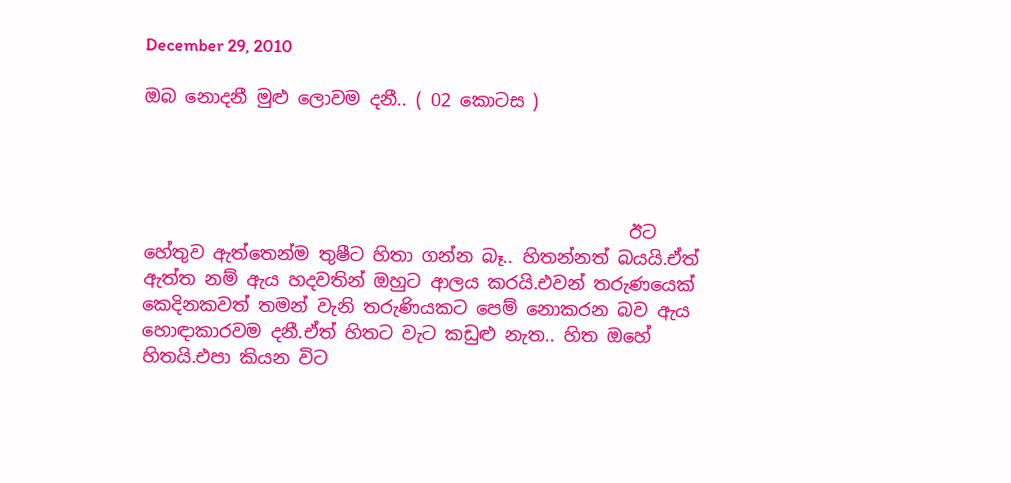December 29, 2010

ඔබ නොදනී මුළු ලොවම දනී.. ( 02 කොටස )




                                                      ඊට හේතුව ඇත්තෙන්ම තුෂීට හිතා ගන්න බෑ.. හිතන්නත් බයයි.ඒත් ඇත්ත නම් ඇය හදවතින් ඔහුට ආලය කරයි.එවන් තරුණයෙක් කෙදිනකවත් තමන් වැනි තරුණියකට පෙම් නොකරන බව ඇය හොඳාකාරවම දනී.ඒත් හිතට වැට කඩුළු නැත.. හිත ඔහේ හිතයි.එපා කියන විට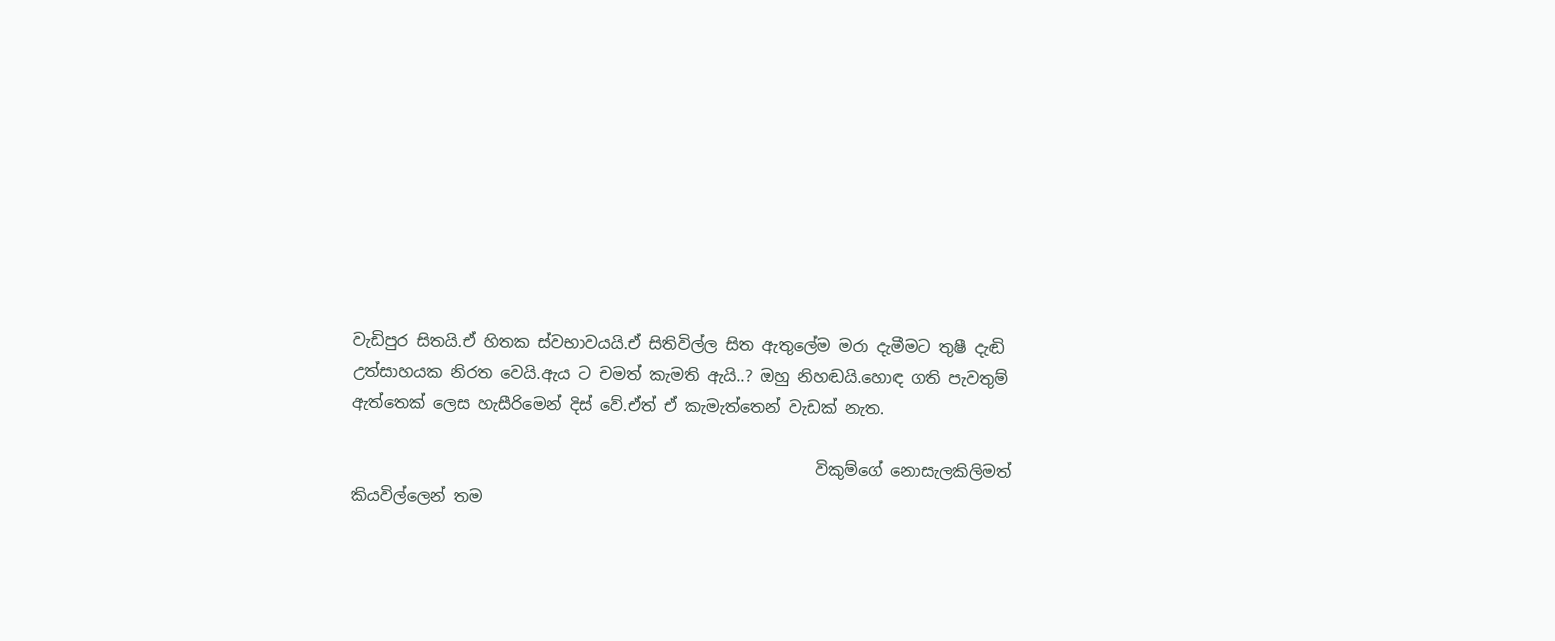වැඩිපුර සිතයි.ඒ හිතක ස්වභාවයයි.ඒ සිතිවිල්ල සිත ඇතුලේම මරා දැමීමට තුෂී දැඬි උත්සාහයක නිරත වෙයි.ඇය ට චමත් කැමති ඇයි..? ඔහු නිහඬයි.හොඳ ගති පැවතුම් ඇත්තෙක් ලෙස හැසීරිමෙන් දිස් වේ.ඒත් ඒ කැමැත්තෙන් වැඩක් නැත.

                                                          විකුම්ගේ නොසැලකිලිමත් කියවිල්ලෙන් තම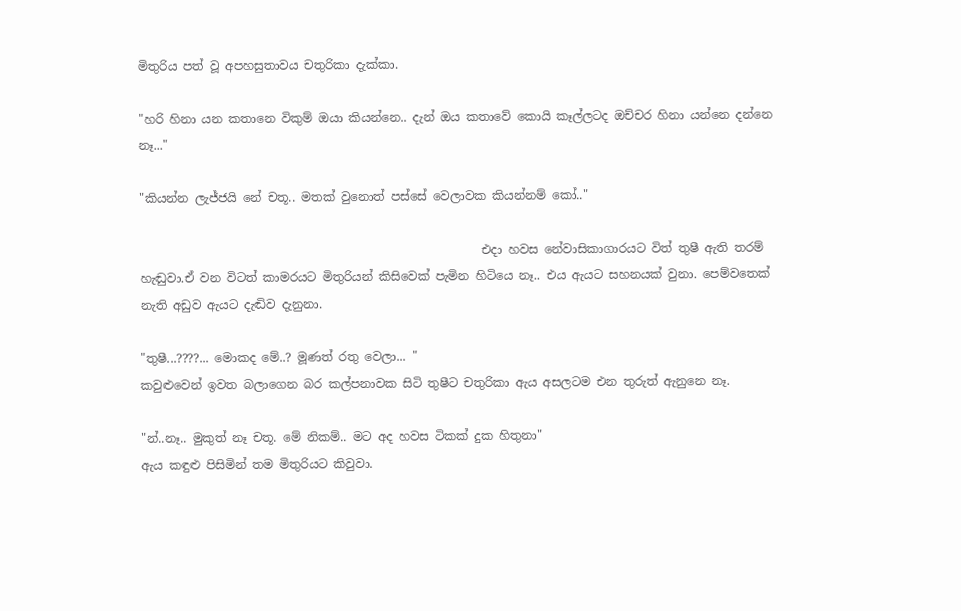මිතුරිය පත් වූ අපහසුතාවය චතුරිකා දැක්කා.

"හරි හිනා යන කතානෙ විකුම් ඔයා කියන්නෙ.. දැන් ඔය කතාවේ කොයි කෑල්ලටද ඔච්චර හිනා යන්නෙ දන්නෙ නෑ..."

"කියන්න ලැජ්ජයි නේ චතූ.. මතක් වුනොත් පස්සේ වෙලාවක කියන්නම් කෝ.."

                                                         එදා හවස නේවාසිකාගාරයට විත් තුෂී ඇති තරම් හැඬුවා.ඒ වන විටත් කාමරයට මිතුරියන් කිසිවෙක් පැමින හිටියෙ නෑ.. එය ඇයට සහනයක් වුනා. පෙම්වතෙක් නැති අඩුව ඇයට දැඬිව දැනුනා.

"තුෂී...????... මොකද මේ..? මූණත් රතු වෙලා... "
කවුළුවෙන් ඉවත බලාගෙන බර කල්පනාවක සිටි තුෂීට චතුරිකා ඇය අසලටම එන තුරුත් ඇනුනෙ නෑ.

"න්..නෑ.. මුකුත් නෑ චතූ. මේ නිකම්.. මට අද හවස ටිකක් දුක හිතුනා"
ඇය කඳුළු පිසිමින් තම මිතුරියට කිවුවා.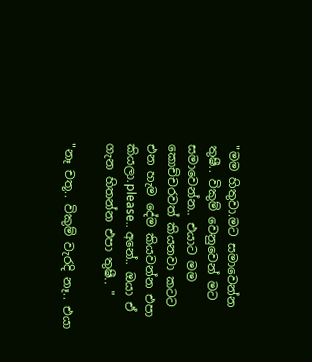"මම හිතුවා.මට සමාවෙන්න තුෂී.. විකුම් වෙනුවෙන් මට සමාවෙන්න.. එයාට මම කොච්චරවත් කියනවා කටට එන හැම දේම කියවන්න එපා කියලා.please.. අනේ.. ඔයා ඒ ගැන හිතන්න එපා තුෂී.. "

"නෑ චතූ.. විකුම් වැරදි නෑ.. එයා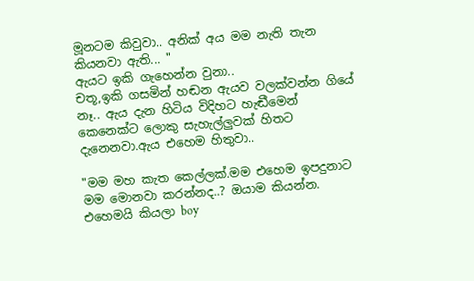මූනටම කිවුවා.. අනික් අය මම නැති තැන කියනවා ඇති... "
ඇයට ඉකි ගැහෙන්න වුනා..
චතූ,ඉකි ගසමින් හඬන ඇයව වලක්වන්න ගියේ නෑ.. ඇය දැන හිටිය විදිහට හැඬීමෙන් කෙනෙක්ට ලොකු සැහැල්ලුවක් හිතට දැනෙනවා.ඇය එහෙම හිතුවා..

"මම මහ කැත කෙල්ලක්.මම එහෙම ඉපදුනාට මම මොනවා කරන්නද..? ඔයාම කියන්න. එහෙමයි කියලා boy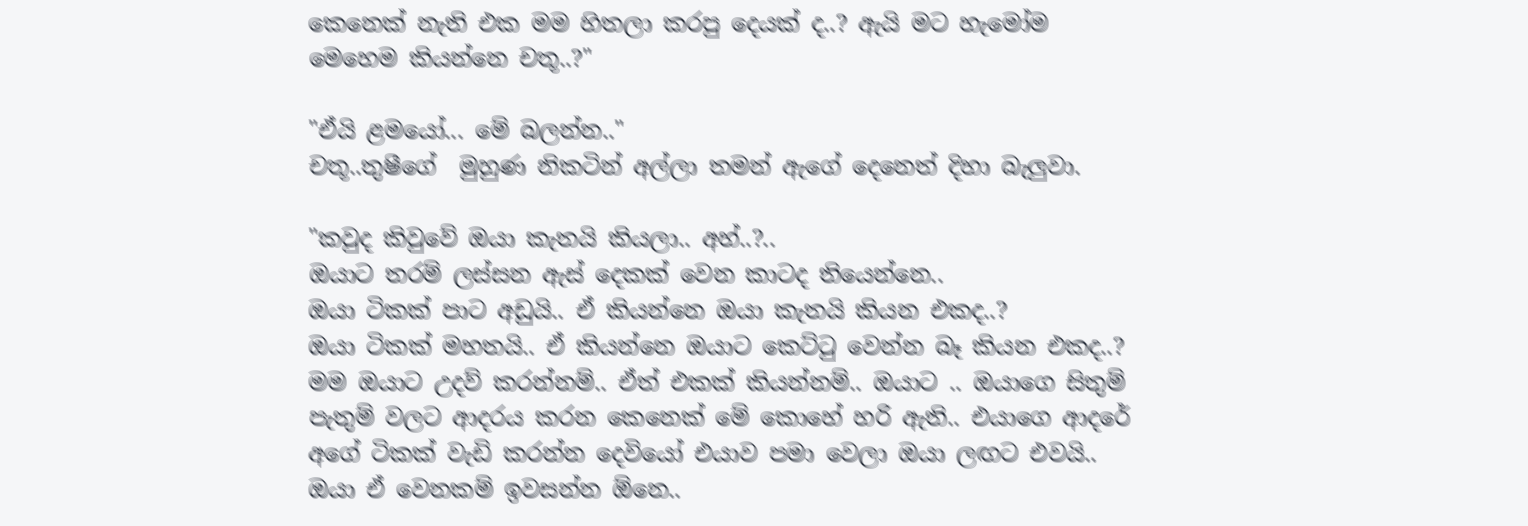කෙනෙක් නැති එක මම හිතලා කරපු දෙයක් ද..? ඇයි මට හැමෝම මෙහෙම කියන්නෙ චතූ..?"

"ඒයි ළමයෝ... මේ බලන්න.."
චතූ..තුෂීගේ  මුහුණ නිකටින් අල්ලා තමන් ඇගේ දෙනෙත් දිහා බැලුවා.

"කවුද කිවුවේ ඔයා කැතයි කියලා.. අහ්..?..
ඔයාට තරම් ලස්සන ඇස් දෙකක් වෙන කාටද තියෙන්නෙ..
ඔයා ටිකක් පාට අඩුයි.. ඒ කියන්නෙ ඔයා කැතයි කියන එකද..?
ඔයා ටිකක් මහතයි.. ඒ කියන්නෙ ඔයාට කෙට්ටු වෙන්න බෑ කියන එකද..?
මම ඔයාට උදව් කරන්නම්.. ඒත් එකක් කියන්නම්.. ඔයාට .. ඔයාගෙ සිතුම් පැතුම් වලට ආදරය කරන කෙනෙක් මේ කොහේ හරි ඇති.. එයාගෙ ආදරේ අගේ ටිකක් වැඩි කරන්න දෙවියෝ එයාව පමා වෙලා ඔයා ලඟට එවයි.. ඔයා ඒ වෙනකම් ඉවසන්න ඕනෙ..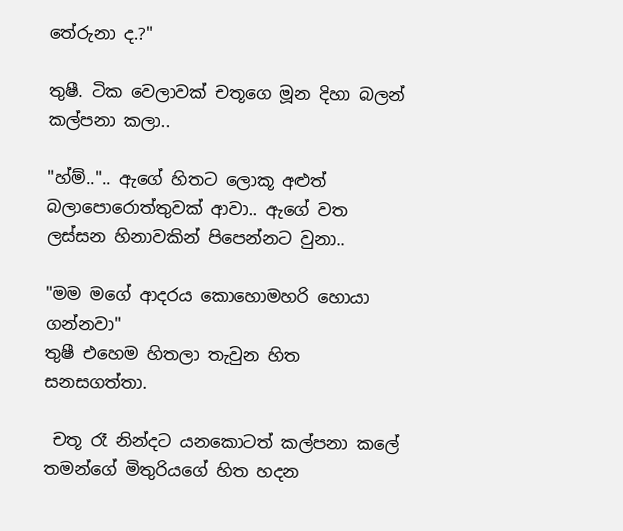තේරුනා ද.?"

තුෂී. ටික වෙලාවක් චතූගෙ මූන දිහා බලන් කල්පනා කලා..

"හ්ම්..".. ඇගේ හිතට ලොකූ අළුත් බලාපොරොත්තුවක් ආවා.. ඇගේ වත ලස්සන හිනාවකින් පිපෙන්නට වුනා..

"මම මගේ ආදරය කොහොමහරි හොයා ගන්නවා"
තුෂී එහෙම හිතලා තැවුන හිත සනසගත්තා.

 චතූ රෑ නින්දට යනකොටත් කල්පනා කලේ තමන්ගේ මිතුරියගේ හිත හදන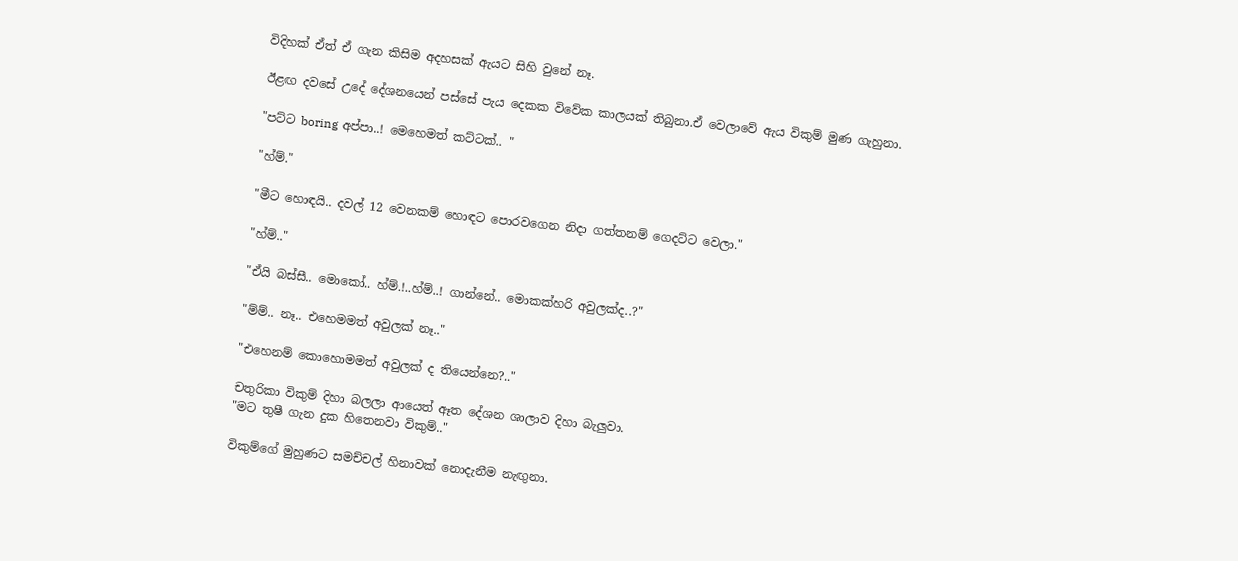විදිහක් ඒත් ඒ ගැන කිසිම අදහසක් ඇයට සිහි වුනේ නෑ.

ඊළඟ දවසේ උදේ දේශනයෙන් පස්සේ පැය දෙකක විවේක කාලයක් තිබුනා.ඒ වෙලාවේ ඇය විකුම් මුණ ගැහුනා.

"පට්ට boring අප්පා..! මෙහෙමත් කට්ටක්.. "

"හ්ම්."

"මීට හොඳයි.. දවල් 12 වෙනකම් හොඳට පොරවගෙන නිදා ගත්තනම් ගෙදට්ට වෙලා."

"හ්ම්.."

"ඒයි බස්සී.. මොකෝ.. හ්ම්.!..හ්ම්..! ගාන්නේ.. මොකක්හරි අවුලක්ද..?"

"ම්ම්.. නෑ.. එහෙමමත් අවුලක් නෑ.."

"එහෙනම් කොහොමමත් අවුලක් ද තියෙන්නෙ?.."

චතුරිකා විකුම් දිහා බලලා ආයෙත් ඈත දේශන ශාලාව දිහා බැලුවා.
"මට තුෂී ගැන දුක හිතෙනවා විකුම්.."

විකුම්ගේ මුහුණට සමච්චල් හිනාවක් නොදැනීම නැඟුනා.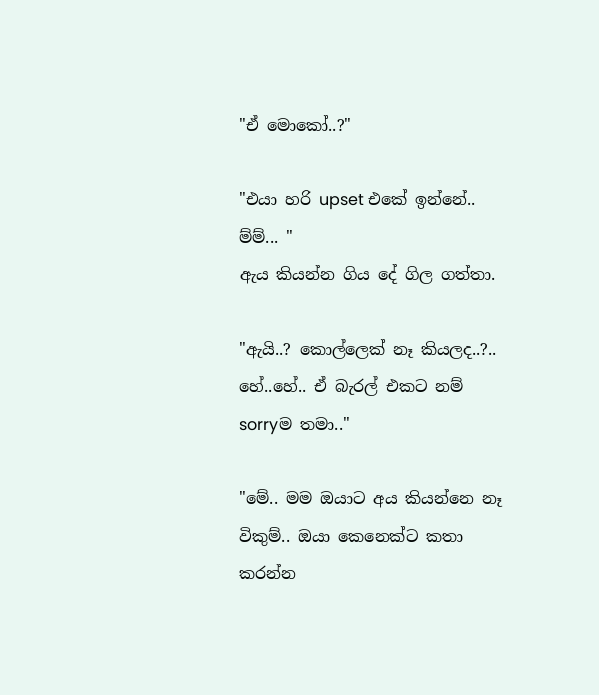"ඒ මොකෝ..?"

"එයා හරි upset එකේ ඉන්නේ.. ම්ම්... "
ඇය කියන්න ගිය දේ ගිල ගත්තා.

"ඇයි..? කොල්ලෙක් නෑ කියලද..?.. හේ..හේ.. ඒ බැරල් එකට නම් sorryම තමා.."

"මේ.. මම ඔයාට අය කියන්නෙ නෑ විකුම්.. ඔයා කෙනෙක්ට කතා කරන්න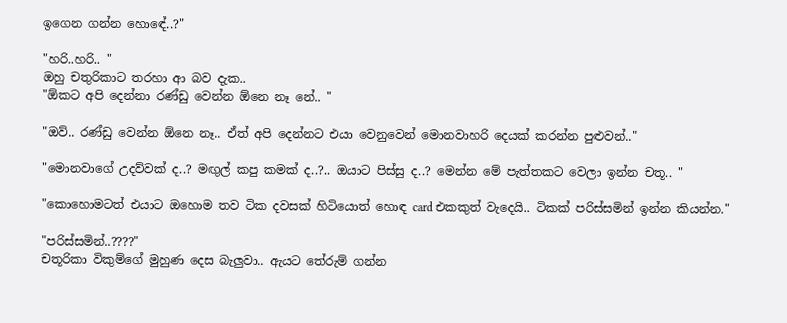ඉගෙන ගන්න හොඳේ..?"

"හරි..හරි.. "
ඔහු චතුරිකාට තරහා ආ බව දැක..
"ඕකට අපි දෙන්නා රණ්ඩු වෙන්න ඕනෙ නෑ නේ.. "

"ඔව්.. රණ්ඩු වෙන්න ඕනෙ නෑ.. ඒත් අපි දෙන්නට එයා වෙනුවෙන් මොනවාහරි දෙයක් කරන්න පුළුවන්.."

"මොනවාගේ උදව්වක් ද..? මඟුල් කපු කමක් ද..?.. ඔයාට පිස්සු ද..? මෙන්න මේ පැත්තකට වෙලා ඉන්න චතූ.. "

"කොහොමටත් එයාට ඔහොම තව ටික දවසක් හිටියොත් හොඳ card එකකුත් වැදෙයි.. ටිකක් පරිස්සමින් ඉන්න කියන්න."

"පරිස්සමින්..????"
චතූරිකා විකුම්ගේ මුහුණ දෙස බැලුවා.. ඇයට තේරුම් ගන්න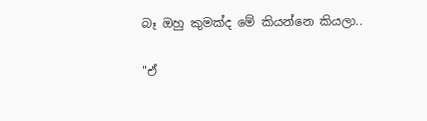බෑ ඔහු කුමක්ද මේ කියන්නෙ කියලා..

"ඒ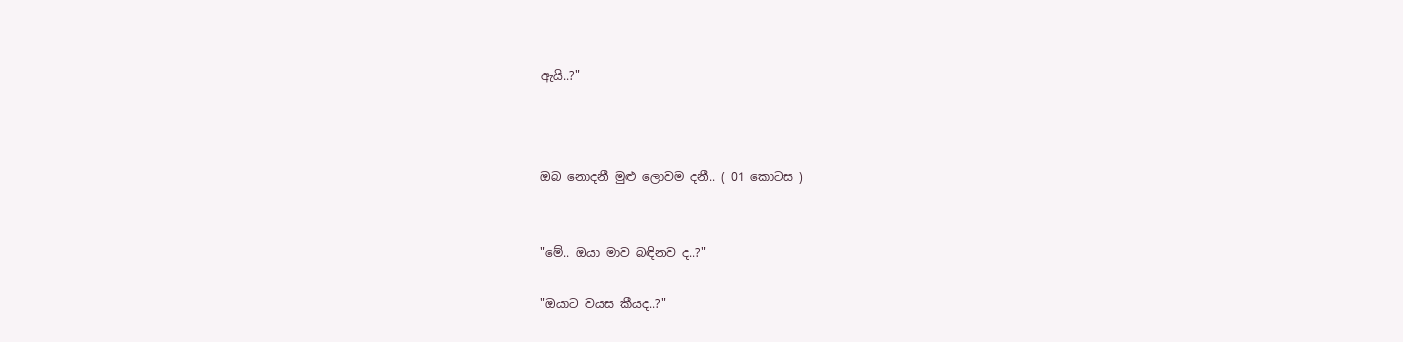ඇයි..?"



ඔබ නොදනී මුළු ලොවම දනී.. ( 01 කොටස )


"මේ.. ඔයා මාව බඳිනව ද..?"

"ඔයාට වයස කීයද..?"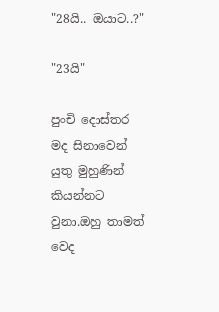"28යි.. ඔයාට..?"

"23යි"

පුංචි දොස්තර මද සිනාවෙන් යුතු මුහුණින් කියන්නට වුනා.ඔහු තාමත් වෙද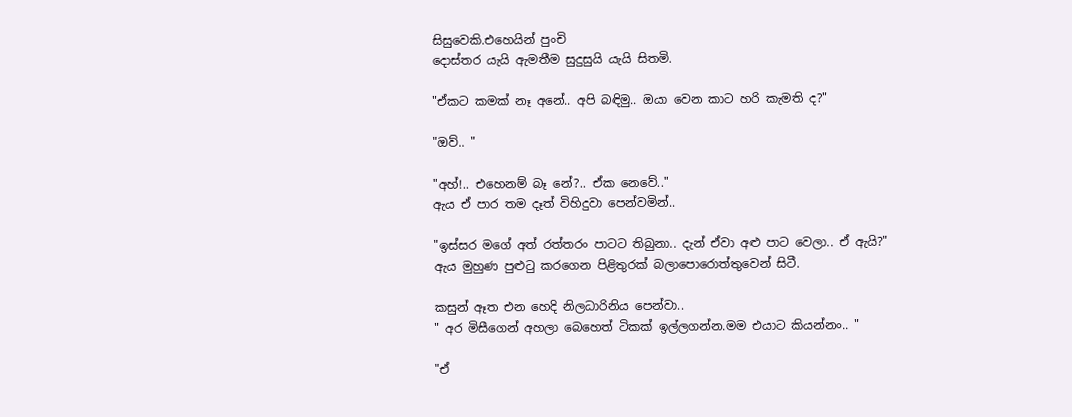සිසුවෙකි.එහෙයින් පුංචි
දොස්තර යැයි ඇමතීම සුදුසුයි යැයි සිතමි.

"ඒකට කමක් නෑ අනේ.. අපි බඳිමු.. ඔයා වෙන කාට හරි කැමති ද?"

"ඔව්.. "

"අහ්!.. එහෙනම් බෑ නේ?.. ඒක නෙවේ.."
ඇය ඒ පාර තම දෑත් විහිදුවා පෙන්වමින්..

"ඉස්සර මගේ අත් රත්තරං පාටට තිබුනා.. දැන් ඒවා අළු පාට වෙලා.. ඒ ඇයි?"
ඇය මුහුණ පුළුටු කරගෙන පිළිතුරක් බලාපොරොත්තුවෙන් සිටී.

කසුන් ඈත එන හෙදි නිලධාරිනිය පෙන්වා..
" අර මිසීගෙන් අහලා බෙහෙත් ටිකක් ඉල්ලගන්න.මම එයාට කියන්නං.. "

"ඒ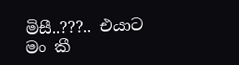මිසී..???.. එයාට මං කී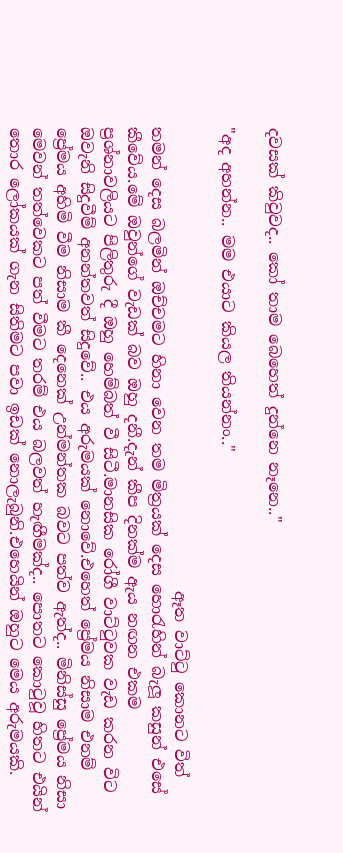දවසක් කිවුවද.. කෝ තාම බෙහෙත් දුන්නෙ නෑනෙ.."

"අද අහන්න.. මම එයාට කියල තියන්නං.."

                                                          ඈත වාට්ටු කොනට විත් තමන් දෙස බලමින් ඔච්චමට හිනා වෙන තම මිත්‍රයක් දෙස හොරැහින් බැලූ කසුන් එසේ කීවේය.මේ ඔවුන්ගේ වැඩක් බව ඔහු දනී.දැන් කීප දිනක්ම ඇය නඟන එකම ප්‍රශ්නාවලියට පිලිතුරු දී ඔහු හෙම්බත් වී සිටී.මානසික රෝගී වාට්ටුවක වැඩ කරන විට ඔවැනි සිදුවීම් අනන්තවත් සිදුවේ.. එය අරුමයක් නොවේ.එහෙත් ප්‍රේමය නිසාම එනම් ප්‍රේමය අහිමි වීම නිසාම කී දෙනෙක් උන්මන්තක බවට පත්ව ඇත්ද.. මිනිස්සු ප්‍රේමය නිසා මෙවන් තත්වෙකට පත් වීමට තරම් එය බලවත් හැඟීමක්ද.. පොතට කොටුවූ හිතට එයින් තොර ලෝකයක් ගැන සිතිමට පවා ඉඩක් නොලැබුනි.එහෙයින් ඔහුට මෙය අරුමයකි.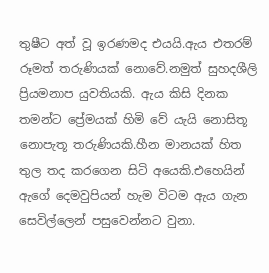තුෂීට අත් වූ ඉරණමද එයයි.ඇය එතරම් රූමත් තරුණියක් නොවේ.නමුත් සුහදශීලි ප්‍රියමනාප යුවතියකි. ඇය කිසි දිනක තමන්ට ප්‍රේමයක් හිමි වේ යැයි නොසිතූ නොපැතූ තරුණියකි.හීන මානයක් හිත තුල තද කරගෙන සිටි අයෙකි.එහෙයින් ඇගේ දෙමවුපියන් හැම විටම ඇය ගැන සෙවිල්ලෙන් පසුවෙන්නට වුනා.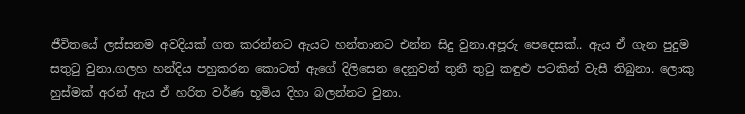ජීවිතයේ ලස්සනම අවදියක් ගත කරන්නට ඇයට හන්තානට එන්න සිදු වුනා.අපූරු පෙදෙසක්.. ඇය ඒ ගැන පුදුම සතුටු වුනා.ගලහ හන්දිය පහුකරන කොටත් ඇගේ දිලිසෙන දෙනුවන් තුනී තුටු කඳුළු පටකින් වැසී තිබුනා. ලොකු හුස්මක් අරන් ඇය ඒ හරිත වර්ණ භූමිය දිහා බලන්නට වුනා.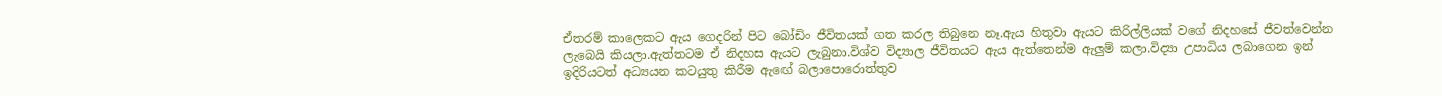ඒතරම් කාලෙකට ඇය ගෙදරින් පිට බෝඩිං ජීවිතයක් ගත කරල තිබුනෙ නෑ.ඇය හිතුවා ඇයට කිරිල්ලියක් වගේ නිදහසේ ජීවත්වෙන්න ලැබෙයි කියලා.ඇත්තටම ඒ නිදහස ඇයට ලැබුනා.විශ්ව විද්‍යාල ජීවිතයට ඇය ඇත්තෙන්ම ඇලුම් කලා.විද්‍යා උපාධිය ලබාගෙන ඉන් ඉදිරියටත් අධ්‍යයන කටයුතු කිරීම ඇඟේ බලාපොරොත්තුව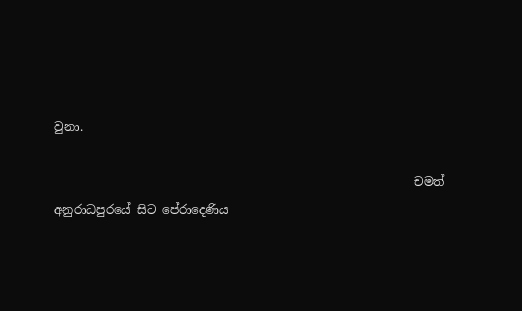වුනා.

                                                            චමත් අනුරාධපුරයේ සිට පේරාදෙණිය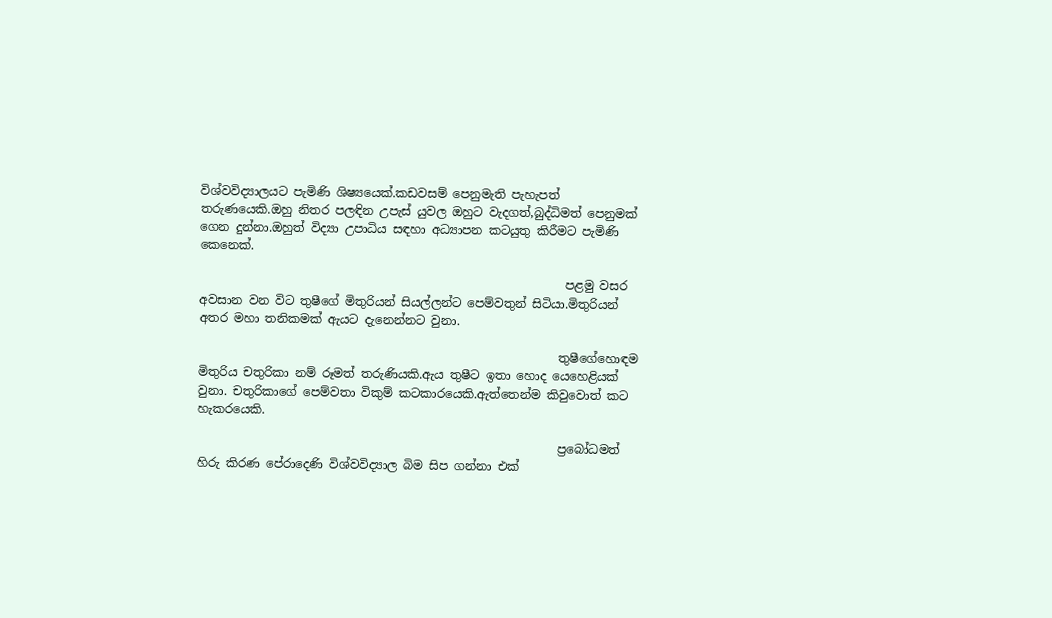විශ්වවිද්‍යාලයට පැමිණි ශිෂ්‍යයෙක්.කඩවසම් පෙනුමැති පැහැපත් තරුණයෙකි.ඔහු නිතර පලඳින උපැස් යුවල ඔහුට වැදගත්,බුද්ධිමත් පෙනුමක් ගෙන දුන්නා.ඔහුත් විද්‍යා උපාධිය සඳහා අධ්‍යාපන කටයුතු කිරීමට පැමිණි කෙනෙක්.

                                                             පළමු වසර අවසාන වන විට තුෂීගේ මිතුරියන් සියල්ලන්ට පෙම්වතුන් සිටියා.මිතුරියන් අතර මහා තනිකමක් ඇයට දැනෙන්නට වුනා.

                                                            තුෂීගේහොඳම මිතුරිය චතුරිකා නම් රූමත් තරුණියකි.ඇය තුෂීට ඉතා හොද යෙහෙළියක් වුනා. චතුරිකාගේ පෙම්වතා විකුම් කටකාරයෙකි.ඇත්තෙන්ම කිවුවොත් කට හැකරයෙකි.

                                                            ප්‍රබෝධමත් හිරු කිරණ පේරාදෙණි විශ්වවිද්‍යාල බිම සිප ගන්නා එක්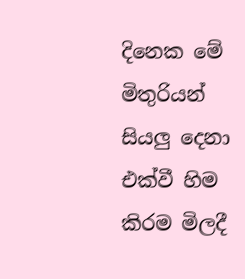දිනෙක මේ මිතුරියන් සියලු දෙනා එක්වී හිම කිරම මිලදී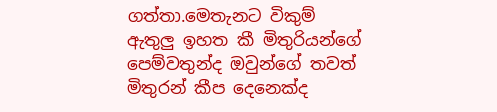ගත්තා.මෙතැනට විකුම් ඇතුලු ඉහත කී මිතුරියන්ගේ පෙම්වතුන්ද ඔවුන්ගේ තවත් මිතුරන් කීප දෙනෙක්ද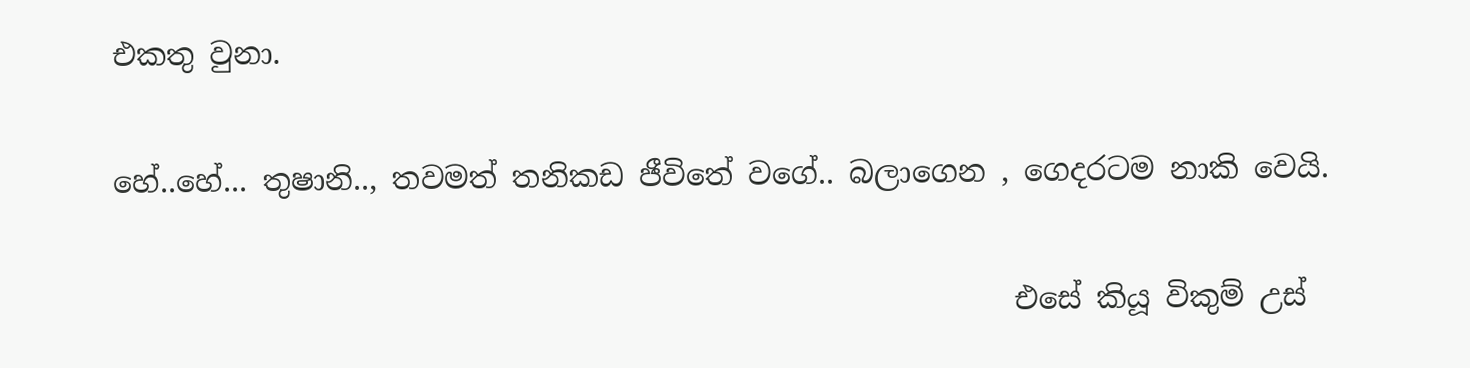එකතු වුනා.

හේ..හේ... තුෂානි.., තවමත් තනිකඩ ජීවිතේ වගේ.. බලාගෙන , ගෙදරටම නාකි වෙයි.

                                                            එසේ කියූ විකුම් උස්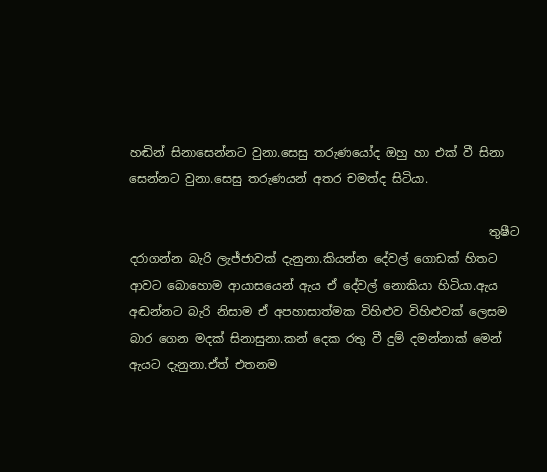හඬින් සිනාසෙන්නට වුනා.සෙසු තරුණයෝද ඔහු හා එක් වී සිනා සෙන්නට වුනා.සෙසු තරුණයන් අතර චමත්ද සිටියා.

                                                            තුෂීට දරාගන්න බැරි ලැජ්ජාවක් දැනුනා.කියන්න දේවල් ගොඩක් හිතට ආවට බොහොම ආයාසයෙන් ඇය ඒ දේවල් නොකියා හිටියා.ඇය අඬන්නට බැරි නිසාම ඒ අපහාසාත්මක විහිළුව විහිළුවක් ලෙසම බාර ගෙන මදක් සිනාසුනා.කන් දෙක රතු වී දුම් දමන්නාක් මෙන් ඇයට දැනුනා.ඒත් එතනම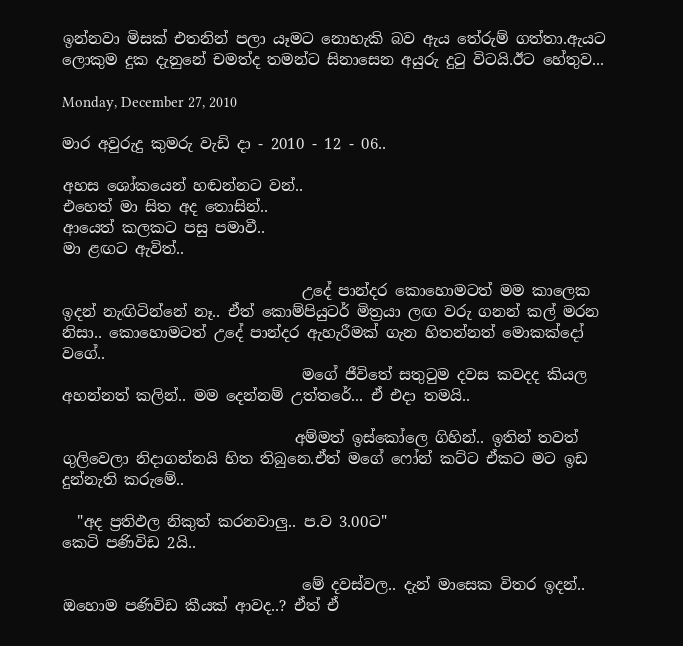ඉන්නවා මිසක් එතනින් පලා යෑමට නොහැකි බව ඇය තේරුම් ගත්තා.ඇයට ලොකුම දුක දැනුනේ චමත්ද තමන්ට සිනාසෙන අයුරු දුටු විටයි.ඊට හේතුව...

Monday, December 27, 2010

මාර අවුරුදු කුමරු වැඩි දා - 2010 - 12 - 06..

අහස ශෝකයෙන් හඬන්නට වන්..
එහෙත් මා සිත අද තොසින්..
ආයෙත් කලකට පසු පමාවී..
මා ළඟට ඇවිත්..

                                උදේ පාන්දර කොහොමටත් මම කාලෙක ඉදන් නැඟිටින්නේ නෑ.. ඒත් කොම්පියුටර් මිත්‍රයා ලඟ වරු ගනන් කල් මරන නිසා.. කොහොමටත් උදේ පාන්දර ඇහැරීමක් ගැන හිතන්නත් මොකක්දෝ වගේ..
                                මගේ ජීවිතේ සතුටුම දවස කවදද කියල අහන්නත් කලින්.. මම දෙන්නම් උත්තරේ... ඒ එදා තමයි..

                               අම්මත් ඉස්කෝලෙ ගිහින්.. ඉතින් තවත් ගුලිවෙලා නිදාගන්නයි හිත තිබුනෙ.ඒත් මගේ ෆෝන් කට්ට ඒකට මට ඉඩ දුන්නැති කරුමේ..

  "අද ප්‍රතිඵල නිකුත් කරනවාලු.. ප.ව 3.00ට"
කෙටි පණිවිඩ 2යි..

                                මේ දවස්වල.. දැන් මාසෙක විතර ඉදන්.. ඔහොම පණිවිඩ කීයක් ආවද..? ඒත් ඒ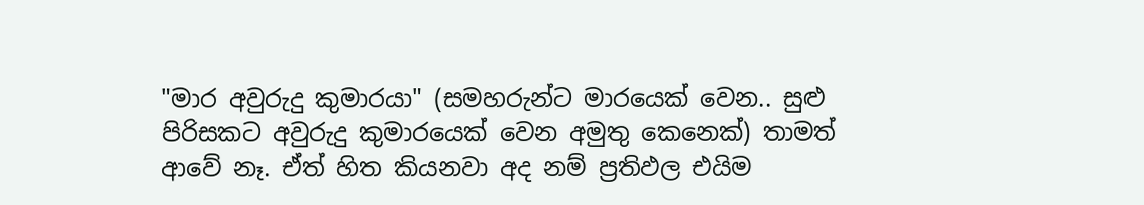"මාර අවුරුදු කුමාරයා" (සමහරුන්ට මාරයෙක් වෙන.. සුළු පිරිසකට අවුරුදු කුමාරයෙක් වෙන අමුතු කෙනෙක්) තාමත් ආවේ නෑ. ඒත් හිත කියනවා අද නම් ප්‍රතිඵල එයිම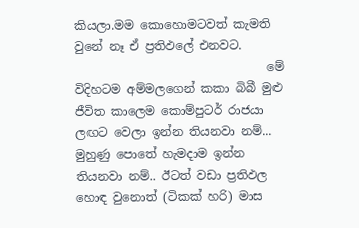කියලා.මම කොහොමටවත් කැමති වුනේ නෑ ඒ ප්‍රතිඵලේ එනවට.
                                මේ විදිහටම අම්මලගෙන් කකා බිබී මුළු ජීවිත කාලෙම කොම්පුටර් රාජයා ලඟට වෙලා ඉන්න තියනවා නම්... මුහුණු පොතේ හැමදාම ඉන්න තියනවා නම්.. ඊටත් වඩා ප්‍රතිඵල හොඳ වුනොත් (ටිකක් හරි) මාස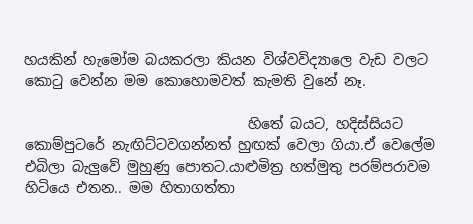හයකින් හැමෝම බයකරලා කියන විශ්වවිද්‍යාලෙ වැඩ වලට කොටු වෙන්න මම කොහොමවත් කැමති වුනේ නෑ.

                                හිතේ බයට, හදිස්සියට කොම්පුටරේ නැඟිට්ටවගන්නත් හුඟක් වෙලා ගියා.ඒ වෙලේම එබිලා බැලුවේ මුහුණු පොතට.යාළුමිත්‍ර හත්මුතු පරම්පරාවම හිටියෙ එතන.. මම හිතාගත්තා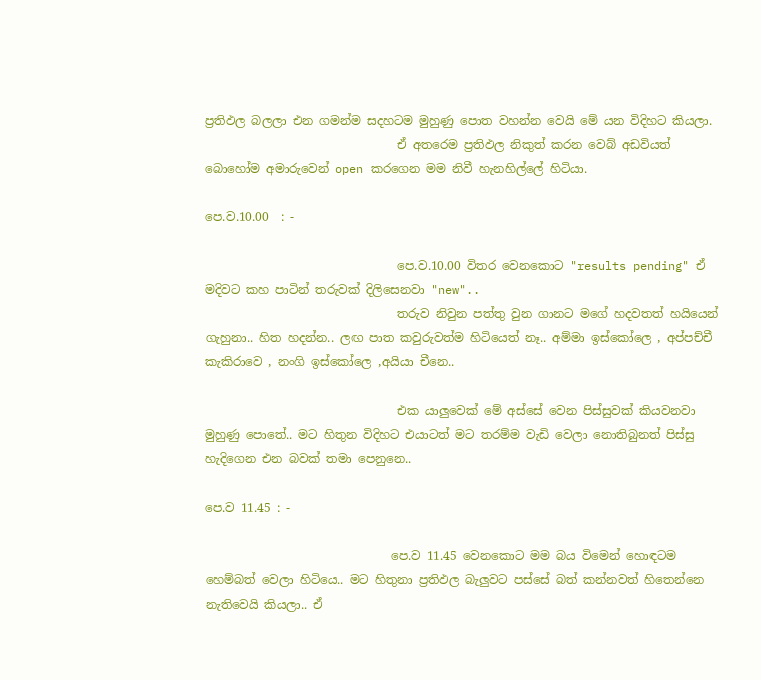ප්‍රතිඵල බලලා එන ගමන්ම සදහටම මුහුණු පොත වහන්න වෙයි මේ යන විදිහට කියලා.
                                ඒ අතරෙම ප්‍රතිඵල නිකුත් කරන වෙබ් අඩවියත් බොහෝම අමාරුවෙන් open කරගෙන මම නිවී හැනහිල්ලේ හිටියා.

පෙ.ව.10.00  : -

                                පෙ.ව.10.00 විතර වෙනකොට "results pending" ඒ මදිවට කහ පාටින් තරුවක් දිලිසෙනවා "new"..
                                තරුව නිවුන පත්තු වුන ගානට මගේ හදවතත් හයියෙන් ගැහුනා.. හිත හදන්න.. ලඟ පාත කවුරුවත්ම හිටියෙත් නෑ.. අම්මා ඉස්කෝලෙ , අප්පච්චී කැකිරාවෙ , නංගි ඉස්කෝලෙ ,අයියා චීනෙ..

                                එක යාලුවෙක් මේ අස්සේ වෙන පිස්සුවක් කියවනවා මුහුණු පොතේ.. මට හිතුන විදිහට එයාටත් මට තරම්ම වැඩි වෙලා නොතිබුනත් පිස්සු හැදිගෙන එන බවක් තමා පෙනුනෙ..

පෙ.ව 11.45 : -

                               පෙ.ව 11.45 වෙනකොට මම බය විමෙන් හොඳටම හෙම්බත් වෙලා හිටියෙ.. මට හිතුනා ප්‍රතිඵල බැලුවට පස්සේ බත් කන්නවත් හිතෙන්නෙ නැතිවෙයි කියලා.. ඒ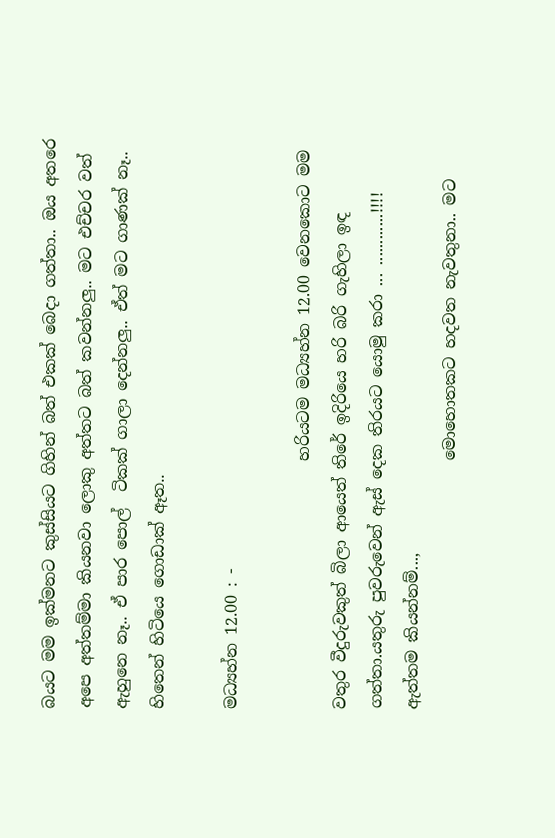බයට මම ඉක්මනට කුස්සියට ගිහින් බත් එකක් බෙදා ගත්තා.. ඔය අතරෙ අපෙ අත්තම්මා කියනවා ලොකු අත්තට බත් කවන්නලු.. මට එච්චර වත් ඇහුනෙ නෑ.. ඒ පාර පොල්  ටිකක් ගාලා දෙන්නලු.. ඒත් මට ගාණක් නෑ.. හිතෙන් හිටියෙ ගොඩාක් ඈත..

මධ්‍යහ්න 12.00 : -

                               හරියටම මධ්‍යහ්න 12.00 වෙනකොට මම වතුර වීදුරුවකුත් බිලා ආයෙත් තිරේ ඉදිරියෙ හරි බරි ගැහිලා ඉඳ ගත්තා.යතුරු පුවරුවෙන් ඇස් දෙක තිරයට යොමු කරා ... ............!!!!
ඇත්තම කියන්නම්...,
                               මොහොතකට හදවත නැවතුනා.. මට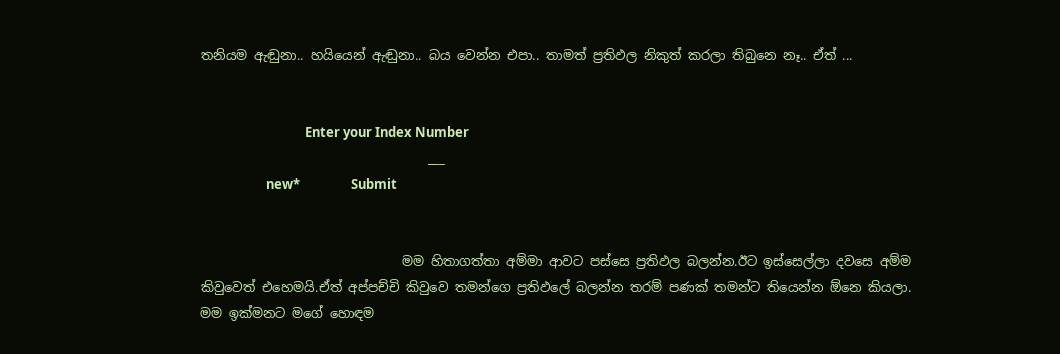තනියම ඇඬුනා.. හයියෙන් ඇඬුනා.. බය වෙන්න එපා.. තාමත් ප්‍රතිඵල නිකුත් කරලා තිබුනෙ නෑ.. ඒත් ...


                                   Enter your Index Number
                                   ___
                      new*                 Submit


                               මම හිතාගත්තා අම්මා ආවට පස්සෙ ප්‍රතිඵල බලන්න.ඊට ඉස්සෙල්ලා දවසෙ අම්ම කිවුවෙත් එහෙමයි.ඒත් අප්පච්චි කිවුවෙ තමන්ගෙ ප්‍රතිඵලේ බලන්න තරම් පණක් තමන්ට තියෙන්න ඕනෙ කියලා.
මම ඉක්මනට මගේ හොඳම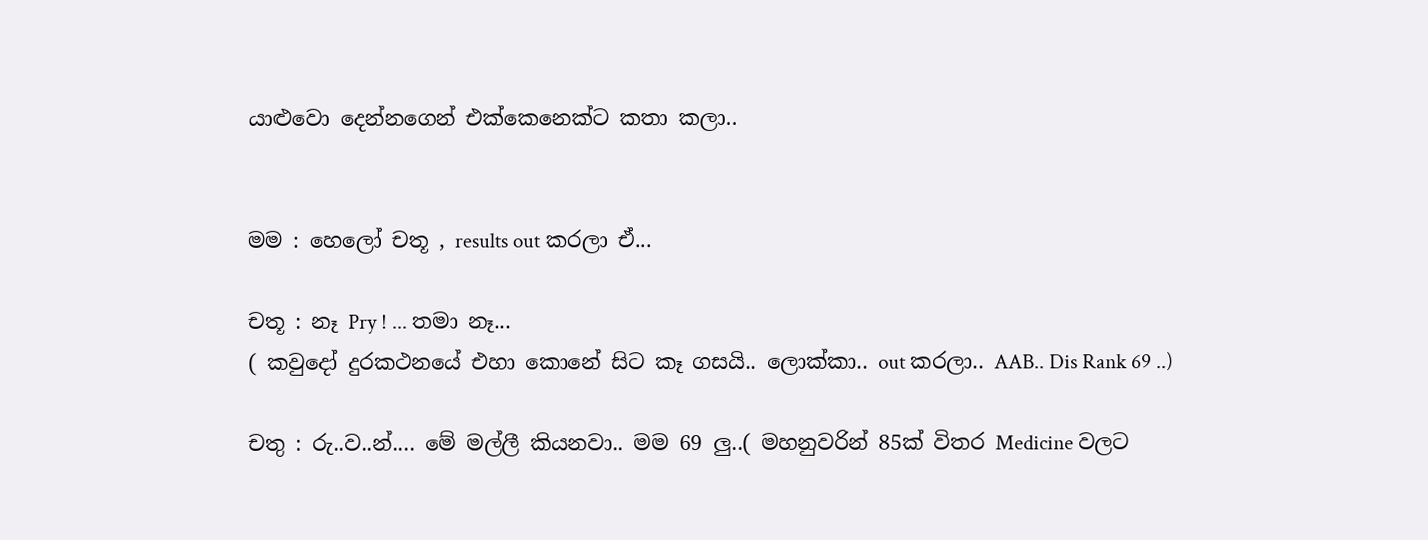යාළුවො දෙන්නගෙන් එක්කෙනෙක්ට කතා කලා..


මම : හෙලෝ චතූ , results out කරලා ඒ...

චතූ : නෑ Pry ! ... තමා නෑ...
( කවුදෝ දුරකථනයේ එහා කොනේ සිට කෑ ගසයි.. ලොක්කා.. out කරලා.. AAB.. Dis Rank 69 ..)

චතු : රු..ව..න්.... මේ මල්ලී කියනවා.. මම 69 ලු..( මහනුවරින් 85ක් විතර Medicine වලට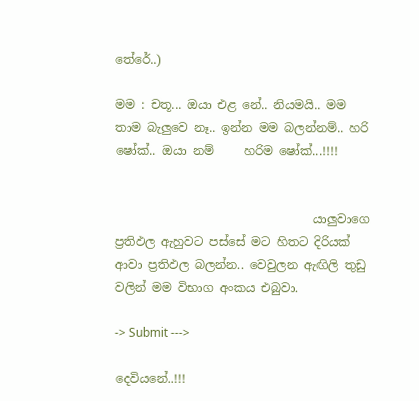තේරේ..)

මම : චතූ... ඔයා එළ නේ.. නියමයි.. මම තාම බැලුවෙ නෑ.. ඉන්න මම බලන්නම්.. හරි ෂෝක්.. ඔයා නම්     හරිම ෂෝක්...!!!!


                                 යාලුවාගෙ ප්‍රතිඵල ඇහුවට පස්සේ මට හිතට දිරියක් ආවා ප්‍රතිඵල බලන්න.. වෙවුලන ඇඟිලි තුඩු වලින් මම විභාග අංකය එබුවා.

-> Submit --->

දෙවියනේ..!!!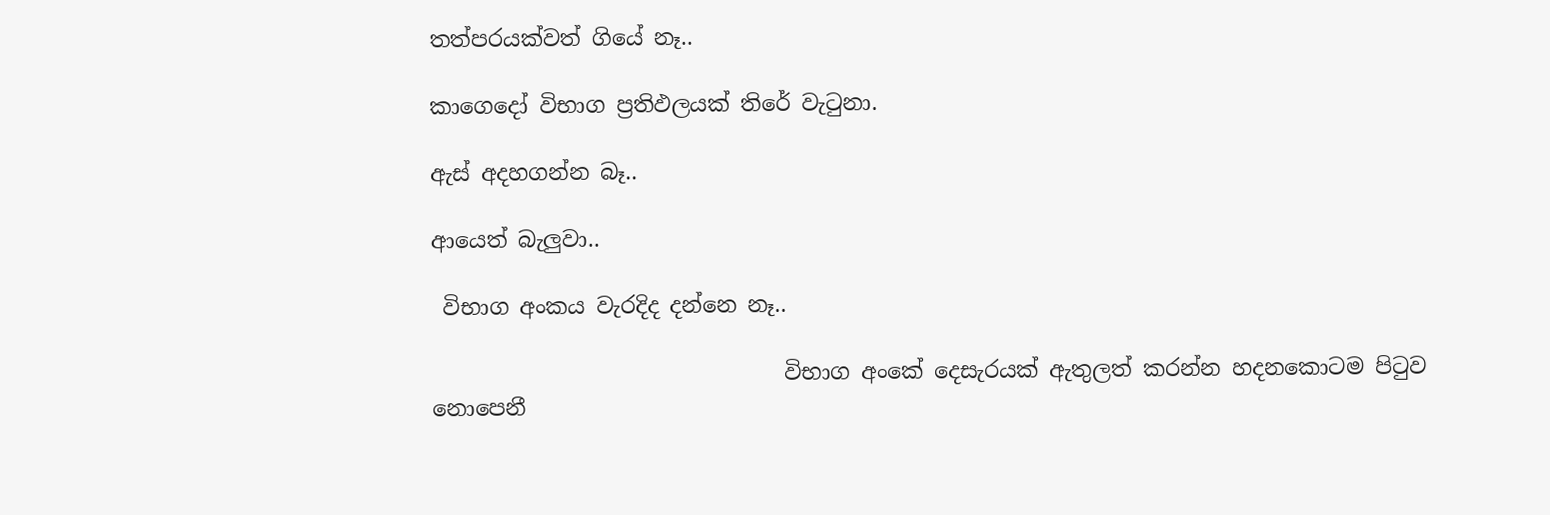තත්පරයක්වත් ගියේ නෑ..

කාගෙදෝ විභාග ප්‍රතිඵලයක් තිරේ වැටුනා.

ඇස් අදහගන්න බෑ..

ආයෙත් බැලුවා..

 විභාග අංකය වැරදිද දන්නෙ නෑ..

                                විභාග අංකේ දෙසැරයක් ඇතුලත් කරන්න හදනකොටම පිටුව නොපෙනී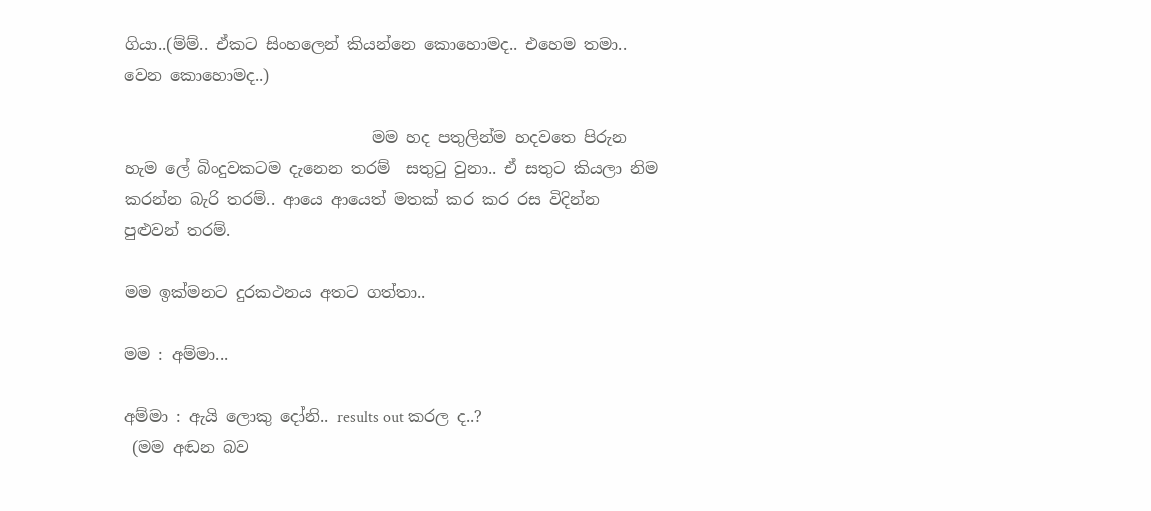ගියා..(ම්ම්.. ඒකට සිංහලෙන් කියන්නෙ කොහොමද.. එහෙම තමා.. වෙන කොහොමද..)

                               මම හද පතුලින්ම හදවතෙ පිරුන හැම ලේ බිංදුවකටම දැනෙන තරම්  සතුටු වුනා.. ඒ සතුට කියලා නිම කරන්න බැරි තරම්.. ආයෙ ආයෙත් මතක් කර කර රස විදින්න පුළුවන් තරම්.

මම ඉක්මනට දුරකථනය අතට ගත්තා..

මම : අම්මා...

අම්මා : ඇයි ලොකු දෝනි.. results out කරල ද..?
 (මම අඬන බව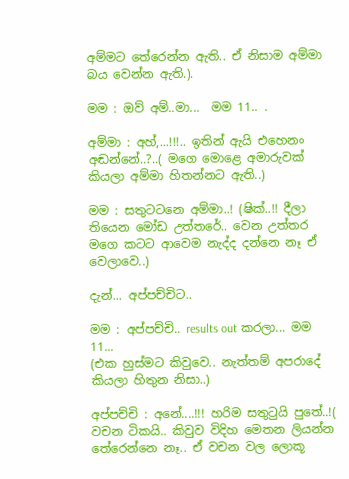අම්මට තේරෙන්න ඇති.. ඒ නිසාම අම්මා බය වෙන්න ඇති.).

මම : ඔව් අම්..මා...  මම 11.. .

අම්මා : අහ්,...!!!.. ඉතින් ඇයි එහෙනං අඬන්නේ..?..( මගෙ මොළෙ අමාරුවක් කියලා අම්මා හිතන්නට ඇති..)

මම : සතුටටනෙ අම්මා..! (ෂික්..!! දීලා තියෙන මෝඩ උත්තරේ.. වෙන උත්තර මගෙ කටට ආවෙම නැද්ද දන්නෙ නෑ ඒ වෙලාවෙ..)

දැන්... අප්පච්චිට..

මම : අප්පච්චි.. results out කරලා... මම 11...
(එක හුස්මට කිවුවෙ.. නැත්තම් අපරාදේ කියලා හිතුන නිසා..)

අප්පච්චි : අනේ....!!! හරිම සතුටුයි පුතේ..!( වචන ටිකයි.. කිවුව විදිහ මෙතන ලියන්න තේරෙන්නෙ නෑ.. ඒ වචන වල ලොකූ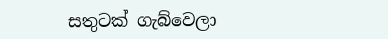සතුටක් ගැබ්වෙලා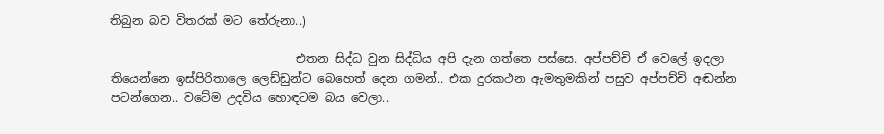තිබුන බව විතරක් මට තේරුනා..)

                               එතන සිද්ධ වුන සිද්ධිය අපි දැන ගත්තෙ පස්සෙ. අප්පච්චි ඒ වෙලේ ඉදලා තියෙන්නෙ ඉස්පිරිතාලෙ ලෙඩ්ඩුන්ට බෙහෙත් දෙන ගමන්.. එක දුරකථන ඇමතුමකින් පසුව අප්පච්චි අඬන්න පටන්ගෙන.. වටේම උදවිය හොඳටම බය වෙලා..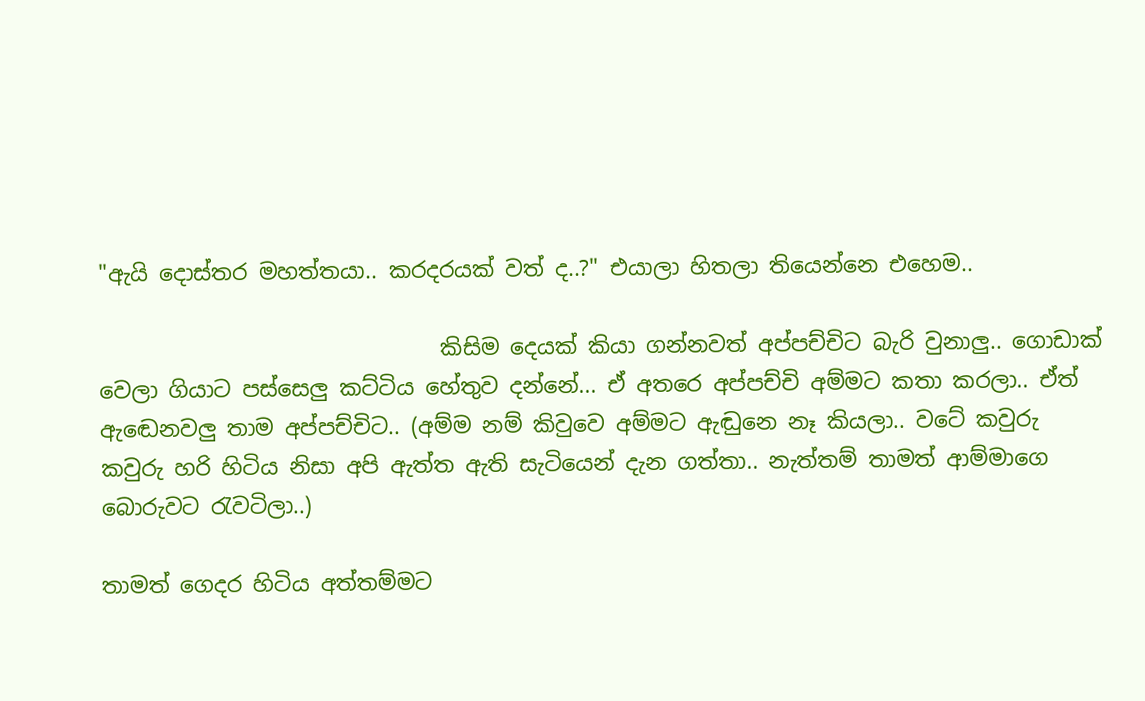"ඇයි දොස්තර මහත්තයා.. කරදරයක් වත් ද..?" එයාලා හිතලා තියෙන්නෙ එහෙම..

                               කිසිම දෙයක් කියා ගන්නවත් අප්පච්චිට බැරි වුනාලු.. ගොඩාක් වෙලා ගියාට පස්සෙලු කට්ටිය හේතුව දන්නේ... ඒ අතරෙ අප්පච්චි අම්මට කතා කරලා.. ඒත් ඇඬෙනවලු තාම අප්පච්චිට.. (අම්ම නම් කිවුවෙ අම්මට ඇඬුනෙ නෑ කියලා.. වටේ කවුරු කවුරු හරි හිටිය නිසා අපි ඇත්ත ඇති සැටියෙන් දැන ගත්තා.. නැත්තම් තාමත් ආම්මාගෙ බොරුවට රැවටිලා..)

තාමත් ගෙදර හිටිය අත්තම්මට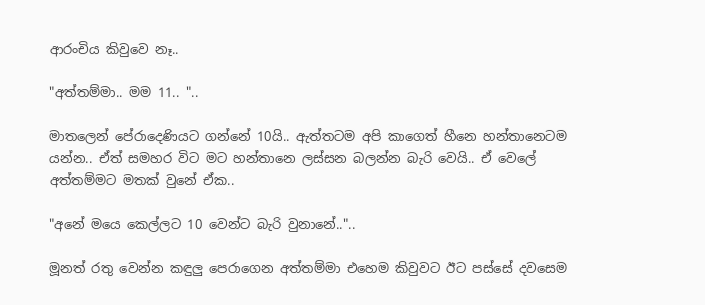ආරංචිය කිවුවෙ නෑ..

"අත්තම්මා.. මම 11.. "..

මාතලෙන් පේරාදෙණියට ගන්නේ 10යි.. ඇත්තටම අපි කාගෙත් හීනෙ හන්තානෙටම යන්න.. ඒත් සමහර විට මට හන්තානෙ ලස්සන බලන්න බැරි වෙයි.. ඒ වෙලේ අත්තම්මට මතක් වුනේ ඒක..

"අනේ මයෙ කෙල්ලට 10 වෙන්ට බැරි වුනානේ.."..

මූනත් රතු වෙන්න කඳුලු පෙරාගෙන අත්තම්මා එහෙම කිවුවට ඊට පස්සේ දවසෙම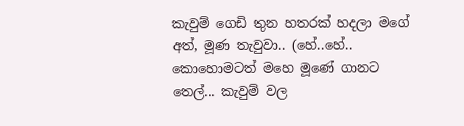කැවුම් ගෙඩි තුන හතරක් හදලා මගේ අත්, මූණ තැවුවා.. (හේ..හේ.. කොහොමටත් මහෙ මූණේ ගානට තෙල්... කැවුම් වල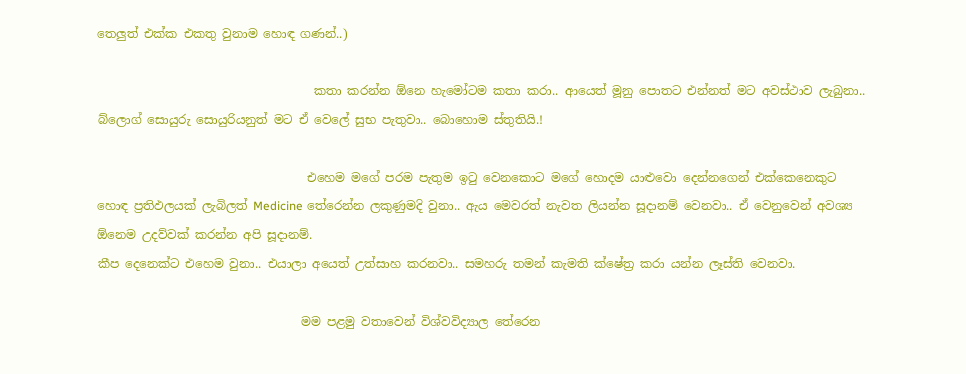තෙලුත් එක්ක එකතු වුනාම හොඳ ගණන්..)

                                    කතා කරන්න ඕනෙ හැමෝටම කතා කරා.. ආයෙත් මූනු පොතට එන්නත් මට අවස්ථාව ලැබුනා.. බ්ලොග් සොයුරු සොයුරියනුත් මට ඒ වෙලේ සුභ පැතුවා.. බොහොම ස්තුතියි.!

                                   එහෙම මගේ පරම පැතුම ඉටු වෙනකොට මගේ හොදම යාළුවො දෙන්නගෙන් එක්කෙනෙකුට හොඳ ප්‍රතිඵලයක් ලැබිලත් Medicine තේරෙන්න ලකුණුමදි වුනා.. ඇය මෙවරත් නැවත ලියන්න සූදානම් වෙනවා.. ඒ වෙනුවෙන් අවශ්‍ය ඕනෙම උදව්වක් කරන්න අපි සූදානම්.
කීප දෙනෙක්ට එහෙම වුනා.. එයාලා අයෙත් උත්සාහ කරනවා.. සමහරු තමන් කැමති ක්ෂේත්‍ර කරා යන්න ලෑස්ති වෙනවා.

                                  මම පළමු වතාවෙන් විශ්වවිද්‍යාල තේරෙන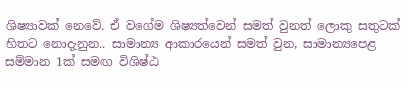ශිෂ්‍යාවක් නෙවේ. ඒ වගේම ශිෂ්‍යත්වෙන් සමත් වුනත් ලොකු සතුටක් හිතට නොදැනුන.. සාමාන්‍ය ආකාරයෙන් සමත් වුන, සාමාන්‍යපෙළ සම්මාන 1ක් සමඟ විශිෂ්ඨ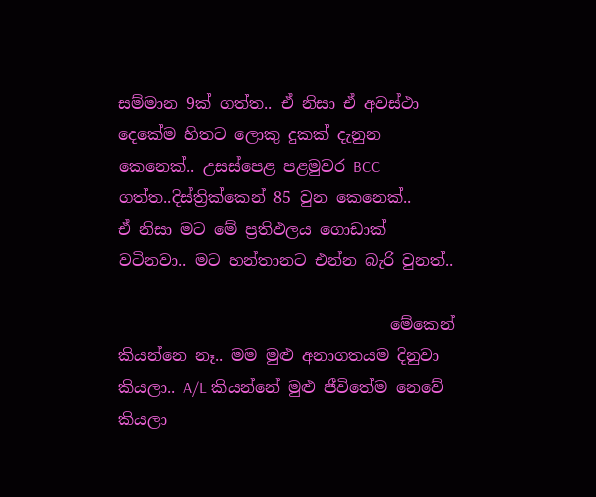සම්මාන 9ක් ගත්ත.. ඒ නිසා ඒ අවස්ථා දෙකේම හිතට ලොකු දුකක් දැනුන කෙනෙක්.. උසස්පෙළ පළමුවර BCC ගත්ත..දිස්ත්‍රික්කෙන් 85 වුන කෙනෙක්..
ඒ නිසා මට මේ ප්‍රතිඵලය ගොඩාක් වටිනවා.. මට හන්තානට එන්න බැරි වුනත්..

                                  මේකෙන් කියන්නෙ නෑ.. මම මුළු අනාගතයම දිනුවා කියලා.. A/L කියන්නේ මුළු ජීවිතේම නෙවේ කියලා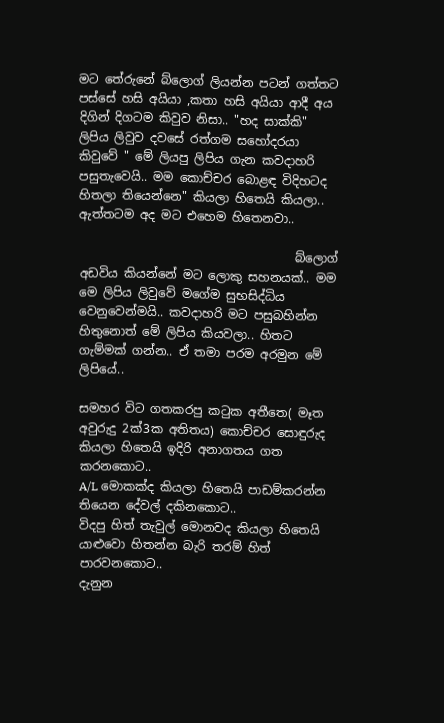මට තේරුනේ බ්ලොග් ලියන්න පටන් ගත්තට පස්සේ හසි අයියා ,කතා හසි අයියා ආදී අය දිගින් දිගටම කිවුව නිසා.. "හද සාක්කි" ලිපිය ලිවුව දවසේ රත්ගම සහෝදරයා කිවුවේ " මේ ලියපු ලිපිය ගැන කවදාහරි පසුතැවෙයි.. මම කොච්චර බොළඳ විදිහටද හිතලා තියෙන්නෙ" කියලා හිතෙයි කියලා.. ඇත්තටම අද මට එහෙම හිතෙනවා..

                                    බ්ලොග් අඩවිය කියන්නේ මට ලොකු සහනයක්.. මම මෙ ලිපිය ලිවුවේ මගේම සුභසිද්ධිය වෙනුවෙන්මයි.. කවදාහරි මට පසුබහින්න හිතුනොත් මේ ලිපිය කියවලා.. හිතට ගැම්මක් ගන්න.. ඒ තමා පරම අරමුන මේ ලිපියේ..

සමහර විට ගතකරපු කටුක අතීතෙ( මෑත අවුරුදු 2ක්3ක අතිතය) කොච්චර සොඳුරුද කියලා හිතෙයි ඉදිරි අනාගතය ගත කරනකොට..
A/L මොකක්ද කියලා හිතෙයි පාඩම්කරන්න තියෙන දේවල් දකිනකොට..
විදපු හිත් තැවුල් මොනවද කියලා හිතෙයි යාළුවො හිතන්න බැරි තරම් හිත් පාරවනකොට..
දැනුන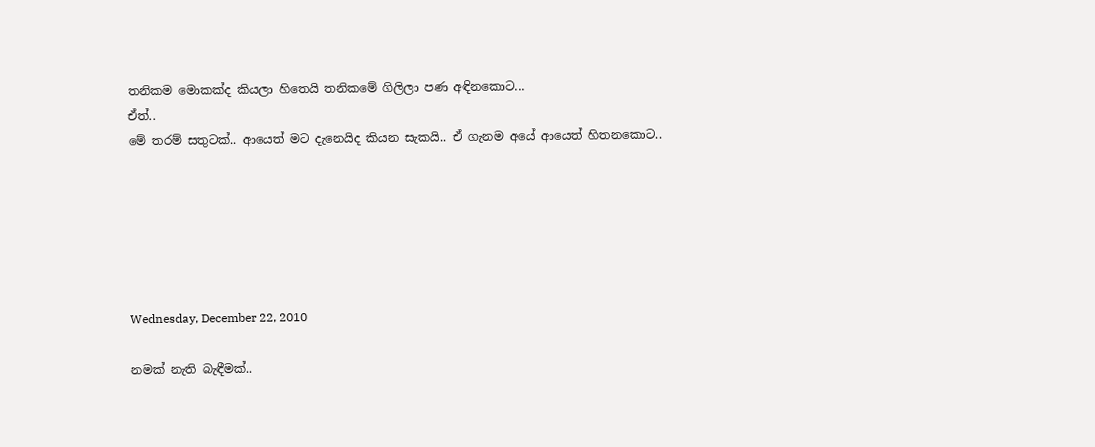තනිකම මොකක්ද කියලා හිතෙයි තනිකමේ ගිලිලා පණ අඳිනකොට...
ඒත්..
මේ තරම් සතුටක්.. ආයෙත් මට දැනෙයිද කියන සැකයි.. ඒ ගැනම අයේ ආයෙත් හිතනකොට..






Wednesday, December 22, 2010

නමක් නැති බැඳීමක්..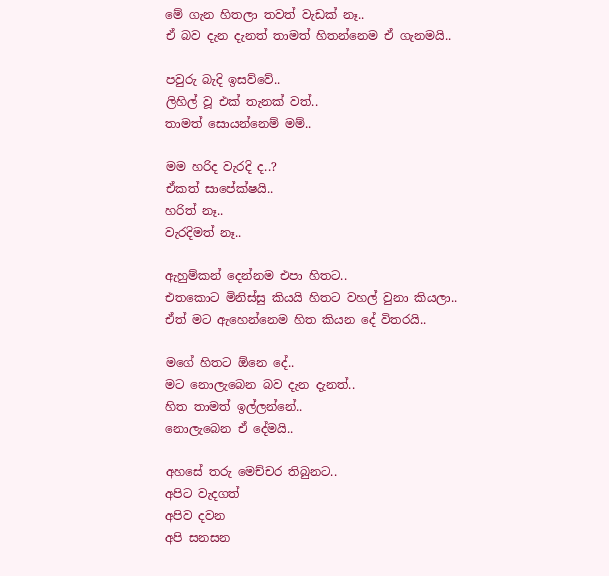මේ ගැන හිතලා තවත් වැඩක් නෑ..
ඒ බව දැන දැනත් තාමත් හිතන්නෙම ඒ ගැනමයි..

පවුරු බැදි ඉසව්වේ..
ලිහිල් වූ එක් තැනක් වත්..
තාමත් සොයන්නෙම් මම්..

මම හරිද වැරදි ද..?
ඒකත් සාපේක්ෂයි..
හරිත් නෑ..
වැරදිමත් නෑ..

ඇහුම්කන් දෙන්නම එපා හිතට..
එතකොට මිනිස්සු කියයි හිතට වහල් වුනා කියලා..
ඒත් මට ඇහෙන්නෙම හිත කියන දේ විතරයි..

මගේ හිතට ඕනෙ දේ..
මට නොලැබෙන බව දැන දැනත්..
හිත තාමත් ඉල්ලන්නේ..
නොලැබෙන ඒ දේමයි..

අහසේ තරු මෙච්චර තිබුනට..
අපිට වැදගත්
අපිව දවන
අපි සනසන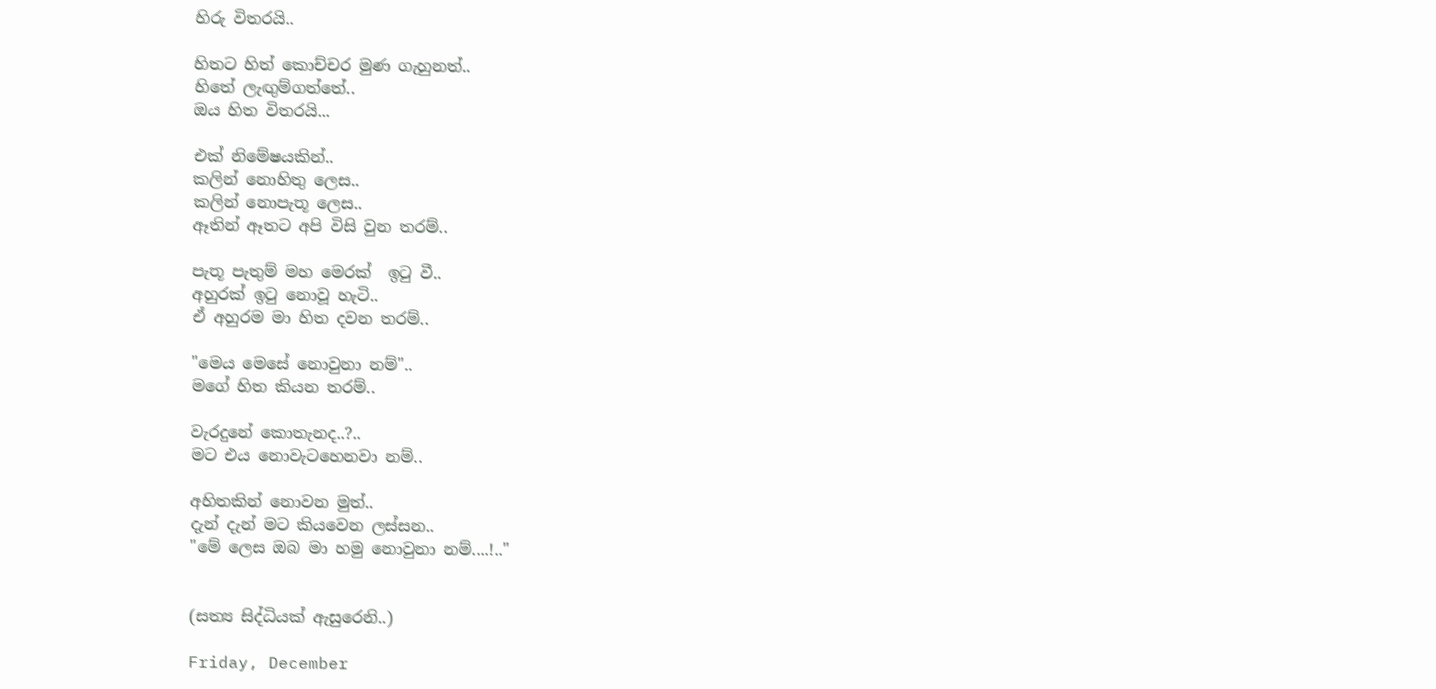හිරු විතරයි..

හිතට හිත් කොච්චර මුණ ගැහුනත්..
හිතේ ලැඟුම්ගත්තේ..
ඔය හිත විතරයි...

එක් නිමේෂයකින්..
කලින් නොහිතු ලෙස..
කලින් නොපැතූ ලෙස..
ඈතින් ඈතට අපි විසි වුන තරම්..

පැතූ පැතුම් මහ මෙරක්  ඉටු වී..
අහුරක් ඉටු නොවූ හැටි..
ඒ අහුරම මා හිත දවන තරම්..

"මෙය මෙසේ නොවුනා නම්"..
මගේ හිත කියන තරම්..

වැරදුනේ කොතැනද..?..
මට එය නොවැටහෙනවා නම්..

අහිතකින් නොවන මුත්..
දැන් දැන් මට කියවෙන ලස්සන..
"මේ ලෙස ඔබ මා හමු නොවුනා නම්....!.."


(සත්‍ය සිද්ධියක් ඇසුරෙනි..)

Friday, December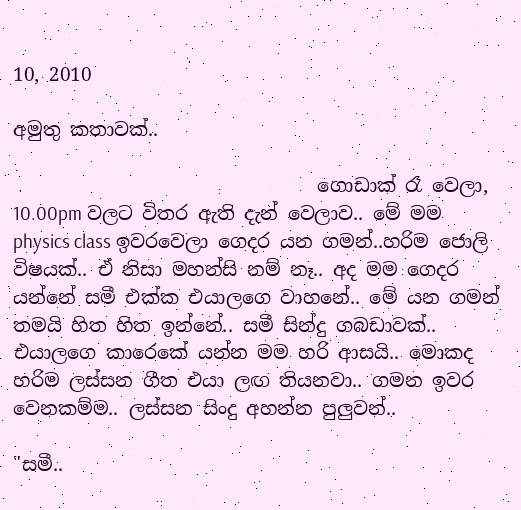10, 2010

අමුතු කතාවක්..

                                ගොඩාක් රෑ වෙලා, 10.00pm වලට විතර ඇති දැන් වෙලාව.. මේ මම physics class ඉවරවෙලා ගෙදර යන ගමන්..හරිම ජොලි විෂයක්.. ඒ නිසා මහන්සි නම් නෑ.. අද මම ගෙදර යන්නේ සමී එක්ක එයාලගෙ වාහනේ.. මේ යන ගමන් තමයි හිත හිත ඉන්නේ.. සමී සින්දු ගබඩාවක්.. එයාලගෙ කාරෙකේ යන්න මම හරි ආසයි.. මොකද හරිම ලස්සන ගීත එයා ලඟ තියනවා.. ගමන ඉවර වෙනකම්ම.. ලස්සන සිංදු අහන්න පුලුවන්..

"සමී..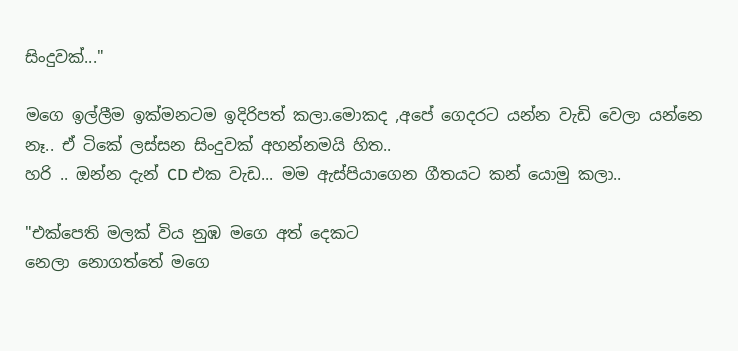සිංදුවක්..."

මගෙ ඉල්ලීම ඉක්මනටම ඉදිරිපත් කලා.මොකද ,අපේ ගෙදරට යන්න වැඩි වෙලා යන්නෙ නෑ.. ඒ ටිකේ ලස්සන සිංදුවක් අහන්නමයි හිත..
හරි .. ඔන්න දැන් CD එක වැඩ... මම ඇස්පියාගෙන ගීතයට කන් යොමු කලා..

"එක්පෙති මලක් විය නුඹ මගෙ අත් දෙකට
නෙලා නොගත්තේ මගෙ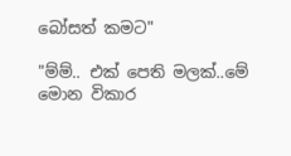බෝසත් කමට"

"ම්ම්.. එක් පෙති මලක්..මේ මොන විකාර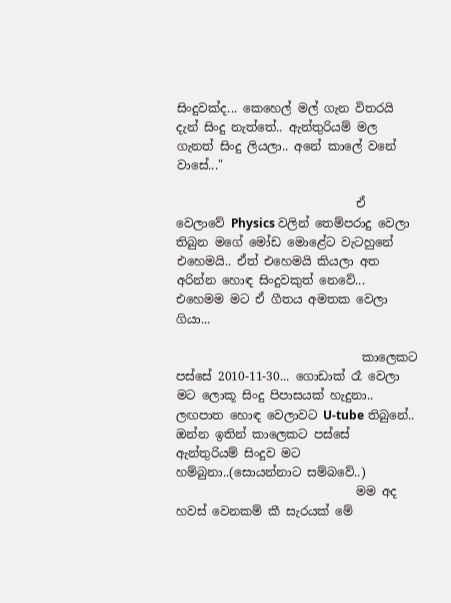සිංදුවක්ද... කෙහෙල් මල් ගැන විතරයි දැන් සිංදු නැත්තේ.. ඇන්තුරියම් මල ගැනත් සිංදු ලියලා.. අනේ කාලේ වනේ වාසේ..."

                              ඒ වෙලාවේ Physics වලින් තෙම්පරාදු වෙලා තිබුන මගේ මෝඩ මොළේට වැටහුනේ එහෙමයි.. ඒත් එහෙමයි කියලා අත අරින්න හොඳ සිංදුවකුත් නෙවේ... එහෙමම මට ඒ ගීතය අමතක වෙලා ගියා...

                               කාලෙකට පස්සේ 2010-11-30... ගොඩාක් රෑ වෙලා මට ලොකූ සිංදු පිපාසයක් හැදුනා.. ලඟපාත හොඳ වෙලාවට U-tube තිබුනේ.. ඔන්න ඉතින් කාලෙකට පස්සේ ඇන්තුරියම් සිංදුව මට හම්බුනා..(සොයන්නාට සම්බවේ..)
                              මම අද හවස් වෙනකම් කී සැරයක් මේ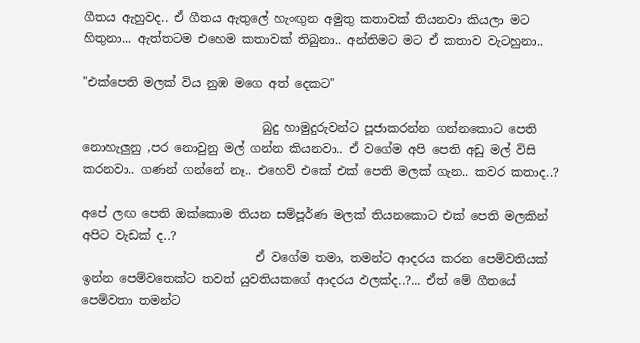ගීතය ඇහුවද.. ඒ ගීතය ඇතුලේ හැංඟුන අමුතු කතාවක් තියනවා කියලා මට හිතුනා... ඇත්තටම එහෙම කතාවක් තිබුනා.. අන්තිමට මට ඒ කතාව වැටහුනා..

"එක්පෙති මලක් විය නුඹ මගෙ අත් දෙකට"

                              බුදු හාමුදුරුවන්ට පූජාකරන්න ගන්නකොට පෙති නොහැලුනු ,පර නොවුනු මල් ගන්න කියනවා.. ඒ වගේම අපි පෙති අඩු මල් විසි කරනවා.. ගණන් ගන්නේ නෑ.. එහෙව් එකේ එක් පෙති මලක් ගැන.. කවර කතාද..?

අපේ ලඟ පෙති ඔක්කොම තියන සම්පූර්ණ මලක් තියනකොට එක් පෙති මලකින් අපිට වැඩක් ද..?
                             ඒ වගේම තමා, තමන්ට ආදරය කරන පෙම්වතියක් ඉන්න පෙම්වතෙක්ට තවත් යුවතියකගේ ආදරය ඵලක්ද..?... ඒත් මේ ගීතයේ  පෙම්වතා තමන්ට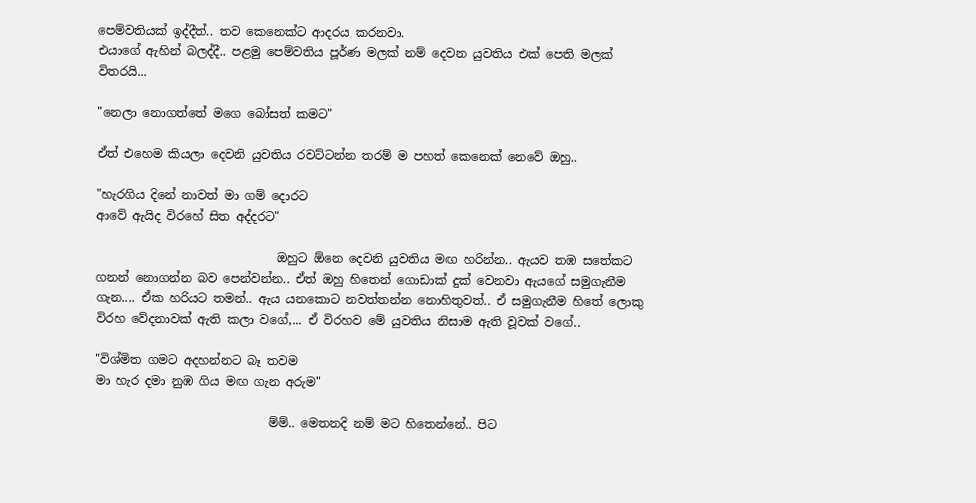පෙම්වතියක් ඉද්දීත්.. තව කෙනෙක්ට ආදරය කරනවා.
එයාගේ ඇහින් බලද්දී.. පළමු පෙම්වතිය පූර්ණ මලක් නම් දෙවන යුවතිය එක් පෙති මලක් විතරයි...

"නෙලා නොගත්තේ මගෙ බෝසත් කමට"

ඒත් එහෙම කියලා දෙවනි යුවතිය රවට්ටන්න තරම් ම පහත් කෙනෙක් නෙවේ ඔහු..

"හැරගිය දිනේ නාවත් මා ගම් දොරට
ආවේ ඇයිද විරහේ සිත අද්දරට"

                              ඔහුට ඕනෙ දෙවනි යුවතිය මඟ හරින්න.. ඇයව තඹ සතේකට ගනන් නොගන්න බව පෙන්වන්න.. ඒත් ඔහු හිතෙන් ගොඩාක් දුක් වෙනවා ඇයගේ සමුගැනීම ගැන.... ඒක හරියට තමන්.. ඇය යනකොට නවත්තන්න නොහිතුවත්.. ඒ සමුගැනීම හිතේ ලොකු විරහ වේදනාවක් ඇති කලා වගේ,... ඒ විරහව මේ යුවතිය නිසාම ඇති වූවක් වගේ..

"විශ්මිත ගමට අදහන්නට බෑ තවම
මා හැර දමා නුඹ ගිය මඟ ගැන අරුම"

                             ම්ම්.. මෙතනදි නම් මට හිතෙන්නේ.. පිට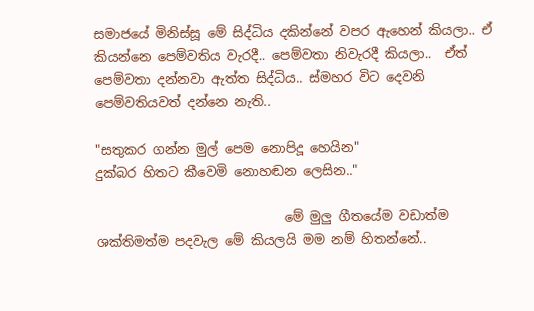සමාජයේ මිනිස්සූ මේ සිද්ධිය දකින්නේ වපර ඇහෙන් කියලා.. ඒ කියන්නෙ පෙම්වතිය වැරදී.. පෙම්වතා නිවැරදී කියලා..  ඒත් පෙම්වතා දන්නවා ඇත්ත සිද්ධිය.. ස්මහර විට දෙවනි පෙම්වතියවත් දන්නෙ නැති..

"සතුකර ගන්න මුල් පෙම නොපිදූ හෙයින"
දුක්බර හිතට කීවෙමි නොහඬන ලෙසින.."

                             මේ මුලු ගීතයේම වඩාත්ම ශක්තිමත්ම පදවැල මේ කියලයි මම නම් හිතන්නේ..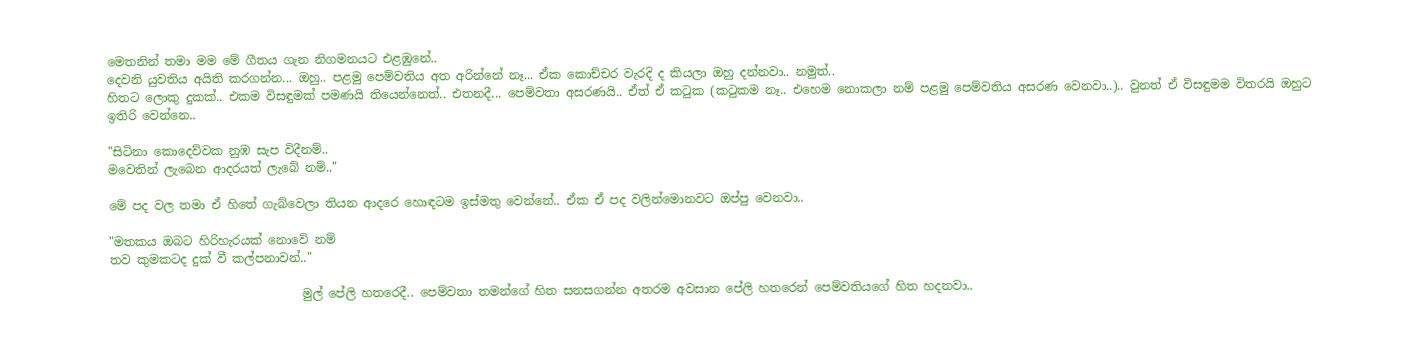මෙතනින් තමා මම මේ ගීතය ගැන නිගමනයට එළඹුනේ..
දෙවනි යුවතිය අයිති කරගන්න... ඔහු.. පළමු පෙම්වතිය අත අරින්නේ නෑ... ඒක කොච්චර වැරදි ද කියලා ඔහු දන්නවා.. නමුත්..
හිතට ලොකු දුකක්.. එකම විසඳුමක් පමණයි තියෙන්නෙත්.. එතනදී... පෙම්වතා අසරණයි.. ඒත් ඒ කටුක (කටුකම නෑ.. එහෙම නොකලා නම් පළමු පෙම්වතිය අසරණ වෙනවා..).. වුනත් ඒ විසඳුමම විතරයි ඔහුට ඉතිරි වෙන්නෙ..

"සිටිනා කොදෙව්වක නුඹ සැප විදීනම්..
මවෙතින් ලැබෙන ආදරයත් ලැබේ නම්.."

මේ පද වල තමා ඒ හිතේ ගැබ්වෙලා තියන ආදරෙ හොඳටම ඉස්මතු වෙන්නේ.. ඒක ඒ පද වලින්මොනවට ඔප්පු වෙනවා..

"මතකය ඔබට හිරිහැරයක් නොවේ නම්
තව කුමකටද දුක් වී කල්පනාවන්.."

                                මුල් පේලි හතරෙදී.. පෙම්වතා තමන්ගේ හිත සනසගන්න අතරම අවසාන පේලි හතරෙන් පෙම්වතියගේ හිත හදනවා..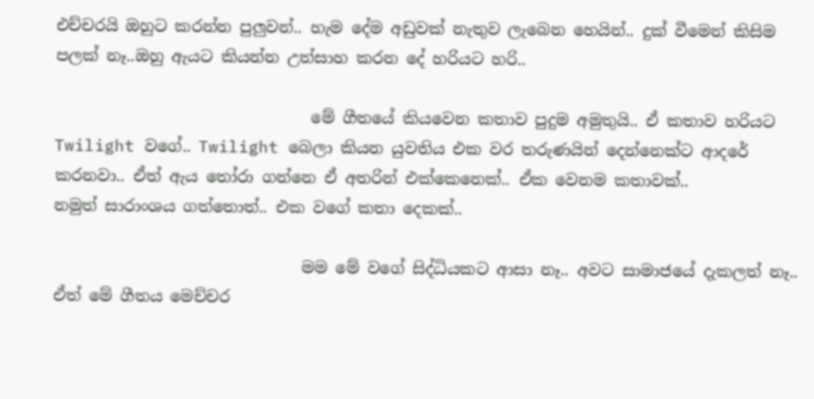එච්චරයි ඔහුට කරන්න පුලුවන්.. හැම දේම අඩුවක් නැතුව ලැබෙන හෙයින්.. දුක් වීමෙන් කිසිම පලක් නෑ..ඔහු ඇයට කියන්න උත්සාහ කරන දේ හරියට හරි..

                                මේ ගීතයේ කියවෙන කතාව පුදුම අමුතුයි.. ඒ කතාව හරියට Twilight වගේ.. Twilight බෙලා කියන යුවතිය එක වර තරුණයින් දෙන්නෙක්ට ආදරේ කරනවා.. ඒත් ඇය තෝරා ගන්නෙ ඒ අතරින් එක්කෙනෙක්.. ඒක වෙනම කතාවක්..
නමුත් සාරාංශය ගත්තොත්.. එක වගේ කතා දෙකක්..

                               මම මේ වගේ සිද්ධියකට ආසා නෑ.. අවට සාමාජයේ දැකලත් නෑ.. ඒත් මේ ගීතය මෙච්චර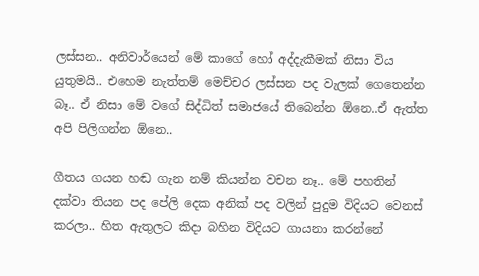ලස්සන.. අනිවාර්යෙන් මේ කාගේ හෝ අද්දැකීමක් නිසා විය යුතුමයි.. එහෙම නැත්තම් මෙච්චර ලස්සන පද වැලක් ගෙතෙන්න බෑ.. ඒ නිසා මේ වගේ සිද්ධිත් සමාජයේ තිබෙන්න ඕනෙ..ඒ ඇත්ත අපි පිලිගන්න ඕනෙ..

ගීතය ගයන හඬ ගැන නම් කියන්න වචන නෑ.. මේ පහතින් දක්වා තියන පද පේලි දෙක අනික් පද වලින් පුදුම විදියට වෙනස් කරලා.. හිත ඇතුලට කිදා බහින විදියට ගායනා කරන්නේ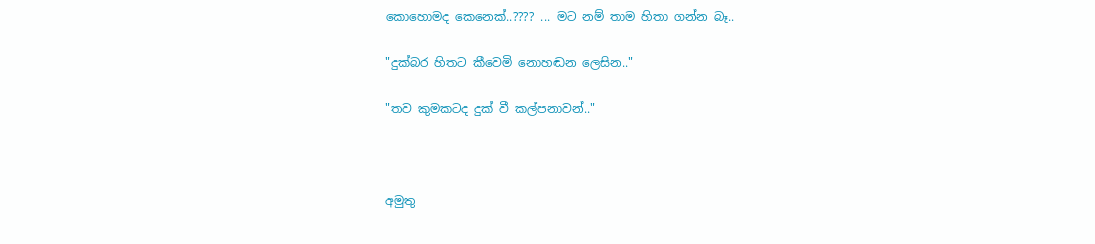කොහොමද කෙනෙක්..???? ... මට නම් තාම හිතා ගන්න බෑ..

"දුක්බර හිතට කීවෙමි නොහඬන ලෙසින.."

"තව කුමකටද දුක් වී කල්පනාවන්.."



අමුතු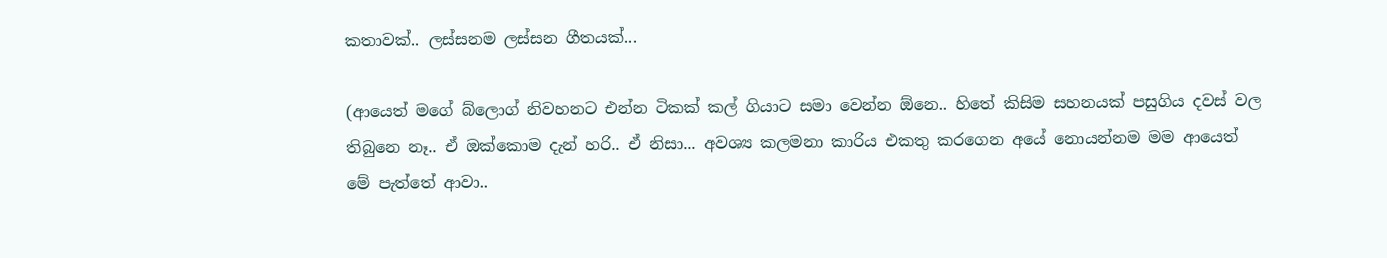කතාවක්.. ලස්සනම ලස්සන ගීතයක්...

(ආයෙත් මගේ බ්ලොග් නිවහනට එන්න ටිකක් කල් ගියාට සමා වෙන්න ඕනෙ.. හිතේ කිසිම සහනයක් පසුගිය දවස් වල තිබුනෙ නෑ.. ඒ ඔක්කොම දැන් හරි.. ඒ නිසා... අවශ්‍ය කලමනා කාරිය එකතු කරගෙන අයේ නොයන්නම මම ආයෙත් මේ පැත්තේ ආවා..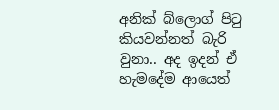අනික් බ්ලොග් පිටු කියවන්නත් බැරි වුනා.. අද ඉදන් ඒ හැමදේම ආයෙත්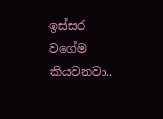ඉස්සර වගේම කියවනවා..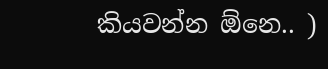කියවන්න ඕනෙ.. )